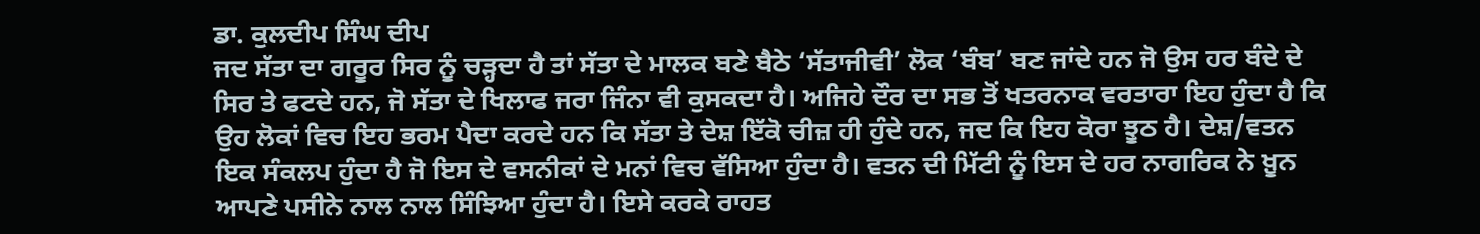ਡਾ. ਕੁਲਦੀਪ ਸਿੰਘ ਦੀਪ
ਜਦ ਸੱਤਾ ਦਾ ਗਰੂਰ ਸਿਰ ਨੂੰ ਚੜ੍ਹਦਾ ਹੈ ਤਾਂ ਸੱਤਾ ਦੇ ਮਾਲਕ ਬਣੇ ਬੈਠੇ ‘ਸੱਤਾਜੀਵੀ’ ਲੋਕ ‘ਬੰਬ’ ਬਣ ਜਾਂਦੇ ਹਨ ਜੋ ਉਸ ਹਰ ਬੰਦੇ ਦੇ ਸਿਰ ਤੇ ਫਟਦੇ ਹਨ, ਜੋ ਸੱਤਾ ਦੇ ਖਿਲਾਫ ਜਰਾ ਜਿੰਨਾ ਵੀ ਕੁਸਕਦਾ ਹੈ। ਅਜਿਹੇ ਦੌਰ ਦਾ ਸਭ ਤੋਂ ਖਤਰਨਾਕ ਵਰਤਾਰਾ ਇਹ ਹੁੰਦਾ ਹੈ ਕਿ ਉਹ ਲੋਕਾਂ ਵਿਚ ਇਹ ਭਰਮ ਪੈਦਾ ਕਰਦੇ ਹਨ ਕਿ ਸੱਤਾ ਤੇ ਦੇਸ਼ ਇੱਕੋ ਚੀਜ਼ ਹੀ ਹੁੰਦੇ ਹਨ, ਜਦ ਕਿ ਇਹ ਕੋਰਾ ਝੂਠ ਹੈ। ਦੇਸ਼/ਵਤਨ ਇਕ ਸੰਕਲਪ ਹੁੰਦਾ ਹੈ ਜੋ ਇਸ ਦੇ ਵਸਨੀਕਾਂ ਦੇ ਮਨਾਂ ਵਿਚ ਵੱਸਿਆ ਹੁੰਦਾ ਹੈ। ਵਤਨ ਦੀ ਮਿੱਟੀ ਨੂੰ ਇਸ ਦੇ ਹਰ ਨਾਗਰਿਕ ਨੇ ਖ਼ੂਨ ਆਪਣੇ ਪਸੀਨੇ ਨਾਲ ਨਾਲ ਸਿੰਝਿਆ ਹੁੰਦਾ ਹੈ। ਇਸੇ ਕਰਕੇ ਰਾਹਤ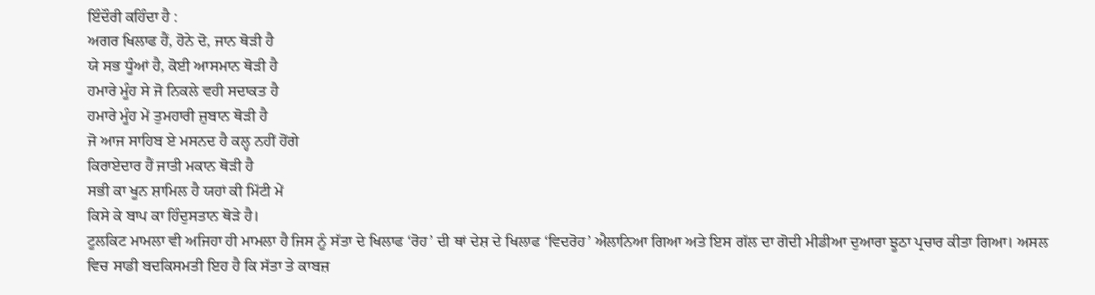ਇੰਦੌਰੀ ਕਹਿੰਦਾ ਹੈ :
ਅਗਰ ਖਿਲਾਫ ਹੈਂ, ਹੋਨੇ ਦੋ, ਜਾਨ ਥੋੜੀ ਹੈ
ਯੇ ਸਭ ਧੂੰਆਂ ਹੈ, ਕੋਈ ਆਸਮਾਨ ਥੋੜੀ ਹੈ
ਹਮਾਰੇ ਮੂੰਹ ਸੇ ਜੋ ਨਿਕਲੇ ਵਹੀ ਸਦਾਕਤ ਹੈ
ਹਮਾਰੇ ਮੂੰਹ ਮੇਂ ਤੁਮਹਾਰੀ ਜ਼ੁਬਾਨ ਥੋੜੀ ਹੈ
ਜੋ ਆਜ ਸਾਹਿਬ ਏ ਮਸਨਦ ਹੈ ਕਲ੍ਹ ਨਹੀਂ ਹੋਂਗੇ
ਕਿਰਾਏਦਾਰ ਹੈਂ ਜਾਤੀ ਮਕਾਨ ਥੋੜੀ ਹੈ
ਸਭੀ ਕਾ ਖੂਨ ਸ਼ਾਮਿਲ ਹੈ ਯਹਾਂ ਕੀ ਮਿੱਟੀ ਮੇਂ
ਕਿਸੇ ਕੇ ਬਾਪ ਕਾ ਹਿੰਦੁਸਤਾਨ ਥੋੜੇ ਹੈ।
ਟੂਲਕਿਟ ਮਾਮਲਾ ਵੀ ਅਜਿਹਾ ਹੀ ਮਾਮਲਾ ਹੈ ਜਿਸ ਨੂੰ ਸੱਤਾ ਦੇ ਖਿਲਾਫ ‘ਰੋਹ’ ਦੀ ਥਾਂ ਦੇਸ਼ ਦੇ ਖਿਲਾਫ ‘ਵਿਦਰੋਹ’ ਐਲਾਨਿਆ ਗਿਆ ਅਤੇ ਇਸ ਗੱਲ ਦਾ ਗੋਦੀ ਮੀਡੀਆ ਦੁਆਰਾ ਝੂਠਾ ਪ੍ਰਚਾਰ ਕੀਤਾ ਗਿਆ। ਅਸਲ ਵਿਚ ਸਾਡੀ ਬਦਕਿਸਮਤੀ ਇਹ ਹੈ ਕਿ ਸੱਤਾ ਤੇ ਕਾਬਜ਼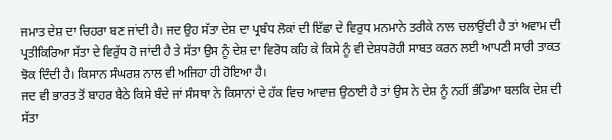ਜਮਾਤ ਦੇਸ਼ ਦਾ ਚਿਹਰਾ ਬਣ ਜਾਂਦੀ ਹੈ। ਜਦ ਉਹ ਸੱਤਾ ਦੇਸ਼ ਦਾ ਪ੍ਰਬੰਧ ਲੋਕਾਂ ਦੀ ਇੱਛਾ ਦੇ ਵਿਰੁਧ ਮਨਮਾਨੇ ਤਰੀਕੇ ਨਾਲ ਚਲਾਉਂਦੀ ਹੈ ਤਾਂ ਅਵਾਮ ਦੀ ਪ੍ਰਤੀਕਿਰਿਆ ਸੱਤਾ ਦੇ ਵਿਰੁੱਧ ਹੋ ਜਾਂਦੀ ਹੈ ਤੇ ਸੱਤਾ ਉਸ ਨੂੰ ਦੇਸ਼ ਦਾ ਵਿਰੋਧ ਕਹਿ ਕੇ ਕਿਸੇ ਨੂੰ ਵੀ ਦੇਸ਼ਧਰੋਹੀ ਸਾਬਤ ਕਰਨ ਲਈ ਆਪਣੀ ਸਾਰੀ ਤਾਕਤ ਝੋਕ ਦਿੰਦੀ ਹੈ। ਕਿਸਾਨ ਸੰਘਰਸ਼ ਨਾਲ ਵੀ ਅਜਿਹਾ ਹੀ ਹੋਇਆ ਹੈ।
ਜਦ ਵੀ ਭਾਰਤ ਤੋਂ ਬਾਹਰ ਬੈਠੇ ਕਿਸੇ ਬੰਦੇ ਜਾਂ ਸੰਸਥਾ ਨੇ ਕਿਸਾਨਾਂ ਦੇ ਹੱਕ ਵਿਚ ਆਵਾਜ਼ ਉਠਾਈ ਹੈ ਤਾਂ ਉਸ ਨੇ ਦੇਸ਼ ਨੂੰ ਨਹੀਂ ਭੰਡਿਆ ਬਲਕਿ ਦੇਸ਼ ਦੀ ਸੱਤਾ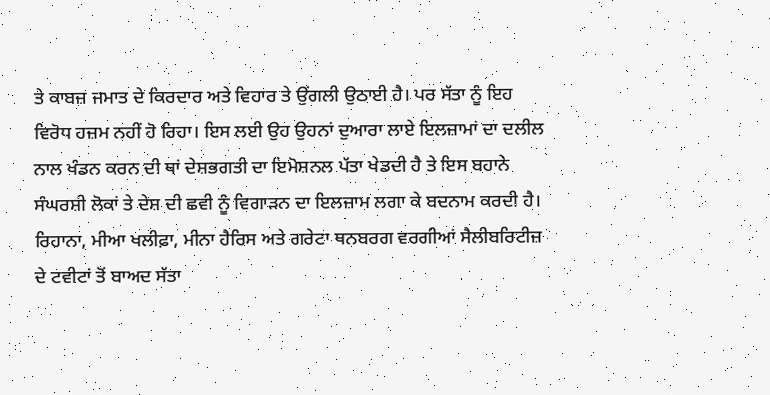ਤੇ ਕਾਬਜ਼ ਜਮਾਤ ਦੇ ਕਿਰਦਾਰ ਅਤੇ ਵਿਹਾਰ ਤੇ ਉਂਗਲੀ ਉਠਾਈ ਹੈ। ਪਰ ਸੱਤਾ ਨੂੰ ਇਹ ਵਿਰੋਧ ਹਜ਼ਮ ਨਹੀਂ ਹੋ ਰਿਹਾ। ਇਸ ਲਈ ਉਹ ਉਹਨਾਂ ਦੁਆਰਾ ਲਾਏ ਇਲਜ਼ਾਮਾਂ ਦਾ ਦਲੀਲ ਨਾਲ ਖੰਡਨ ਕਰਨ ਦੀ ਥਾਂ ਦੇਸ਼ਭਗਤੀ ਦਾ ਇਮੋਸ਼ਨਲ ਪੱਤਾ ਖੇਡਦੀ ਹੈ ਤੇ ਇਸ ਬਹਾਨੇ ਸੰਘਰਸ਼ੀ ਲੋਕਾਂ ਤੇ ਦੇਸ਼ ਦੀ ਛਵੀ ਨੂੰ ਵਿਗਾੜਨ ਦਾ ਇਲਜ਼ਾਮ ਲਗਾ ਕੇ ਬਦਨਾਮ ਕਰਦੀ ਹੈ।
ਰਿਹਾਨਾ, ਮੀਆ ਖਲੀਫ਼ਾ, ਮੀਨਾ ਹੈਰਿਸ ਅਤੇ ਗਰੇਟਾ ਥਨਬਰਗ ਵਰਗੀਆਂ ਸੈਲੀਬਰਿਟੀਜ਼ ਦੇ ਟਵੀਟਾਂ ਤੋਂ ਬਾਅਦ ਸੱਤਾ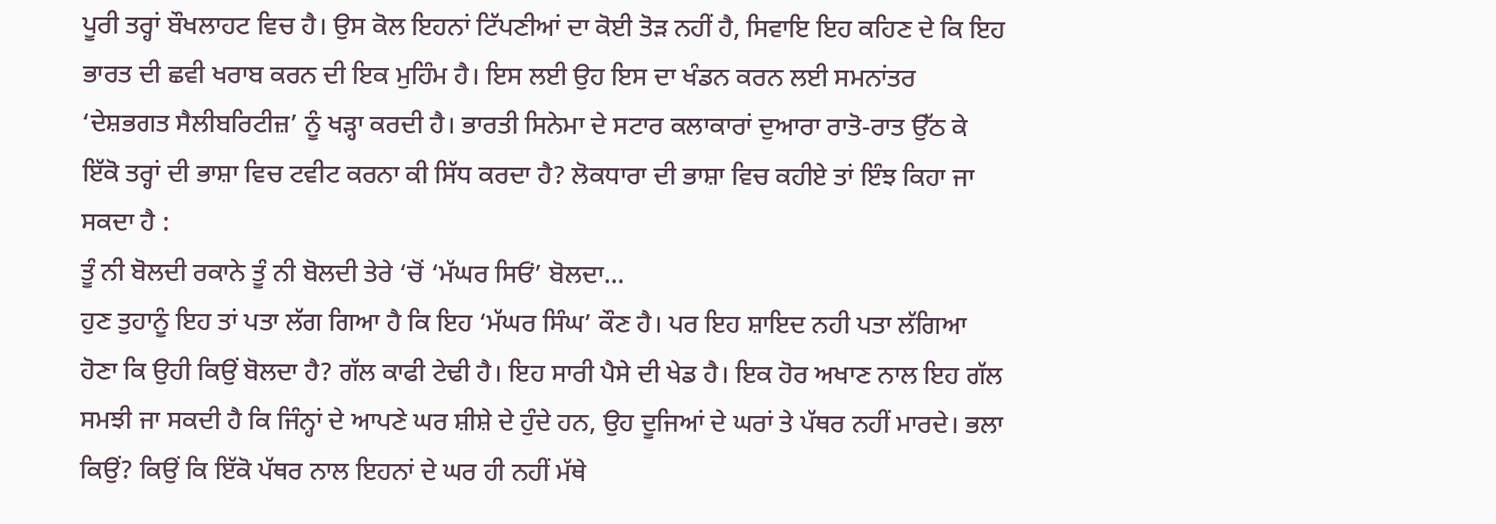ਪੂਰੀ ਤਰ੍ਹਾਂ ਬੌਖਲਾਹਟ ਵਿਚ ਹੈ। ਉਸ ਕੋਲ ਇਹਨਾਂ ਟਿੱਪਣੀਆਂ ਦਾ ਕੋਈ ਤੋੜ ਨਹੀਂ ਹੈ, ਸਿਵਾਇ ਇਹ ਕਹਿਣ ਦੇ ਕਿ ਇਹ ਭਾਰਤ ਦੀ ਛਵੀ ਖਰਾਬ ਕਰਨ ਦੀ ਇਕ ਮੁਹਿੰਮ ਹੈ। ਇਸ ਲਈ ਉਹ ਇਸ ਦਾ ਖੰਡਨ ਕਰਨ ਲਈ ਸਮਨਾਂਤਰ ‘ਦੇਸ਼ਭਗਤ ਸੈਲੀਬਰਿਟੀਜ਼’ ਨੂੰ ਖੜ੍ਹਾ ਕਰਦੀ ਹੈ। ਭਾਰਤੀ ਸਿਨੇਮਾ ਦੇ ਸਟਾਰ ਕਲਾਕਾਰਾਂ ਦੁਆਰਾ ਰਾਤੋ-ਰਾਤ ਉੱਠ ਕੇ ਇੱਕੋ ਤਰ੍ਹਾਂ ਦੀ ਭਾਸ਼ਾ ਵਿਚ ਟਵੀਟ ਕਰਨਾ ਕੀ ਸਿੱਧ ਕਰਦਾ ਹੈ? ਲੋਕਧਾਰਾ ਦੀ ਭਾਸ਼ਾ ਵਿਚ ਕਹੀਏ ਤਾਂ ਇੰਝ ਕਿਹਾ ਜਾ ਸਕਦਾ ਹੈ :
ਤੂੰ ਨੀ ਬੋਲਦੀ ਰਕਾਨੇ ਤੂੰ ਨੀ ਬੋਲਦੀ ਤੇਰੇ ‘ਚੋਂ ‘ਮੱਘਰ ਸਿਓਂ’ ਬੋਲਦਾ…
ਹੁਣ ਤੁਹਾਨੂੰ ਇਹ ਤਾਂ ਪਤਾ ਲੱਗ ਗਿਆ ਹੈ ਕਿ ਇਹ ‘ਮੱਘਰ ਸਿੰਘ’ ਕੌਣ ਹੈ। ਪਰ ਇਹ ਸ਼ਾਇਦ ਨਹੀ ਪਤਾ ਲੱਗਿਆ ਹੋਣਾ ਕਿ ਉਹੀ ਕਿਉਂ ਬੋਲਦਾ ਹੈ? ਗੱਲ ਕਾਫੀ ਟੇਢੀ ਹੈ। ਇਹ ਸਾਰੀ ਪੈਸੇ ਦੀ ਖੇਡ ਹੈ। ਇਕ ਹੋਰ ਅਖਾਣ ਨਾਲ ਇਹ ਗੱਲ ਸਮਝੀ ਜਾ ਸਕਦੀ ਹੈ ਕਿ ਜਿੰਨ੍ਹਾਂ ਦੇ ਆਪਣੇ ਘਰ ਸ਼ੀਸ਼ੇ ਦੇ ਹੁੰਦੇ ਹਨ, ਉਹ ਦੂਜਿਆਂ ਦੇ ਘਰਾਂ ਤੇ ਪੱਥਰ ਨਹੀਂ ਮਾਰਦੇ। ਭਲਾ ਕਿਉਂ? ਕਿਉਂ ਕਿ ਇੱਕੋ ਪੱਥਰ ਨਾਲ ਇਹਨਾਂ ਦੇ ਘਰ ਹੀ ਨਹੀਂ ਮੱਥੇ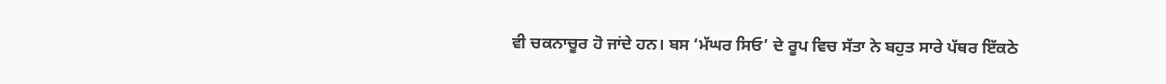ਵੀ ਚਕਨਾਚੂਰ ਹੋ ਜਾਂਦੇ ਹਨ। ਬਸ ‘ਮੱਘਰ ਸਿਓ’ ਦੇ ਰੂਪ ਵਿਚ ਸੱਤਾ ਨੇ ਬਹੁਤ ਸਾਰੇ ਪੱਥਰ ਇੱਕਠੇ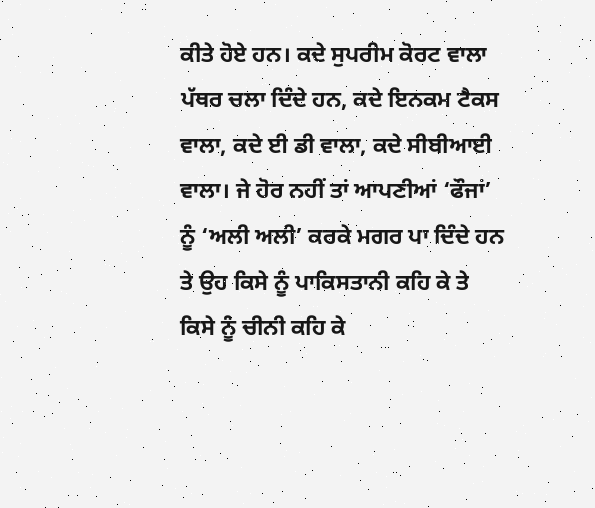ਕੀਤੇ ਹੋਏ ਹਨ। ਕਦੇ ਸੁਪਰੀਮ ਕੋਰਟ ਵਾਲਾ ਪੱਥਰ ਚਲਾ ਦਿੰਦੇ ਹਨ, ਕਦੇ ਇਨਕਮ ਟੈਕਸ ਵਾਲਾ, ਕਦੇ ਈ ਡੀ ਵਾਲਾ, ਕਦੇ ਸੀਬੀਆਈ ਵਾਲਾ। ਜੇ ਹੋਰ ਨਹੀਂ ਤਾਂ ਆਪਣੀਆਂ ‘ਫੌਜਾਂ’ ਨੂੰ ‘ਅਲੀ ਅਲੀ’ ਕਰਕੇ ਮਗਰ ਪਾ ਦਿੰਦੇ ਹਨ ਤੇ ਉਹ ਕਿਸੇ ਨੂੰ ਪਾਕਿਸਤਾਨੀ ਕਹਿ ਕੇ ਤੇ ਕਿਸੇ ਨੂੰ ਚੀਨੀ ਕਹਿ ਕੇ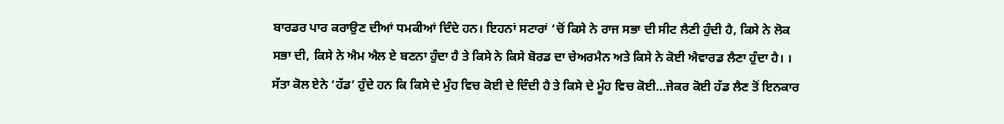ਬਾਰਡਰ ਪਾਰ ਕਰਾਉਣ ਦੀਆਂ ਧਮਕੀਆਂ ਦਿੰਦੇ ਹਨ। ਇਹਨਾਂ ਸਟਾਰਾਂ ‘ਚੋਂ ਕਿਸੇ ਨੇ ਰਾਜ ਸਭਾ ਦੀ ਸੀਟ ਲੈਣੀ ਹੁੰਦੀ ਹੈ, ਕਿਸੇ ਨੇ ਲੋਕ ਸਭਾ ਦੀ, ਕਿਸੇ ਨੇ ਐਮ ਐਲ ਏ ਬਣਨਾ ਹੁੰਦਾ ਹੈ ਤੇ ਕਿਸੇ ਨੇ ਕਿਸੇ ਬੋਰਡ ਦਾ ਚੇਅਰਮੈਨ ਅਤੇ ਕਿਸੇ ਨੇ ਕੋਈ ਐਵਾਰਡ ਲੈਣਾ ਹੁੰਦਾ ਹੈ। । ਸੱਤਾ ਕੋਲ ਏਨੇ ‘ਹੱਡ’ ਹੁੰਦੇ ਹਨ ਕਿ ਕਿਸੇ ਦੇ ਮੁੰਹ ਵਿਚ ਕੋਈ ਦੇ ਦਿੰਦੀ ਹੈ ਤੇ ਕਿਸੇ ਦੇ ਮੂੰਹ ਵਿਚ ਕੋਈ…ਜੇਕਰ ਕੋਈ ਹੱਡ ਲੈਣ ਤੋਂ ਇਨਕਾਰ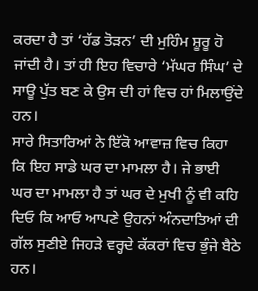ਕਰਦਾ ਹੈ ਤਾਂ ‘ਹੱਡ ਤੋੜਨ’ ਦੀ ਮੁਹਿੰਮ ਸ਼ੂਰੂ ਹੋ ਜਾਂਦੀ ਹੈ। ਤਾਂ ਹੀ ਇਹ ਵਿਚਾਰੇ ‘ਮੱਘਰ ਸਿੰਘ’ ਦੇ ਸਾਊ ਪੁੱਤ ਬਣ ਕੇ ਉਸ ਦੀ ਹਾਂ ਵਿਚ ਹਾਂ ਮਿਲਾਉਂਦੇ ਹਨ।
ਸਾਰੇ ਸਿਤਾਰਿਆਂ ਨੇ ਇੱਕੋ ਆਵਾਜ਼ ਵਿਚ ਕਿਹਾ ਕਿ ਇਹ ਸਾਡੇ ਘਰ ਦਾ ਮਾਮਲਾ ਹੈ। ਜੇ ਭਾਈ ਘਰ ਦਾ ਮਾਮਲਾ ਹੈ ਤਾਂ ਘਰ ਦੇ ਮੁਖੀ ਨੂੰ ਵੀ ਕਹਿ ਦਿਓ ਕਿ ਆਓ ਆਪਣੇ ਉਹਨਾਂ ਅੰਨਦਾਤਿਆਂ ਦੀ ਗੱਲ ਸੁਣੀਏ ਜਿਹੜੇ ਵਰ੍ਹਦੇ ਕੱਕਰਾਂ ਵਿਚ ਭੁੰਜੇ ਬੈਠੇ ਹਨ।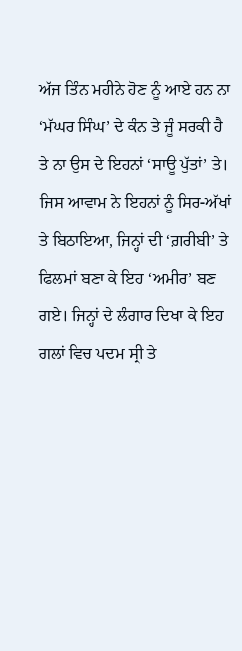ਅੱਜ ਤਿੰਨ ਮਹੀਨੇ ਹੋਣ ਨੂੰ ਆਏ ਹਨ ਨਾ ‘ਮੱਘਰ ਸਿੰਘ’ ਦੇ ਕੰਨ ਤੇ ਜੂੰ ਸਰਕੀ ਹੈ ਤੇ ਨਾ ਉਸ ਦੇ ਇਹਨਾਂ ‘ਸਾਊ ਪੁੱਤਾਂ’ ਤੇ। ਜਿਸ ਆਵਾਮ ਨੇ ਇਹਨਾਂ ਨੂੰ ਸਿਰ-ਅੱਖਾਂ ਤੇ ਬਿਠਾਇਆ, ਜਿਨ੍ਹਾਂ ਦੀ ‘ਗ਼ਰੀਬੀ’ ਤੇ ਫਿਲਮਾਂ ਬਣਾ ਕੇ ਇਹ ‘ਅਮੀਰ’ ਬਣ ਗਏ। ਜਿਨ੍ਹਾਂ ਦੇ ਲੰਗਾਰ ਦਿਖਾ ਕੇ ਇਹ ਗਲਾਂ ਵਿਚ ਪਦਮ ਸ੍ਰੀ ਤੇ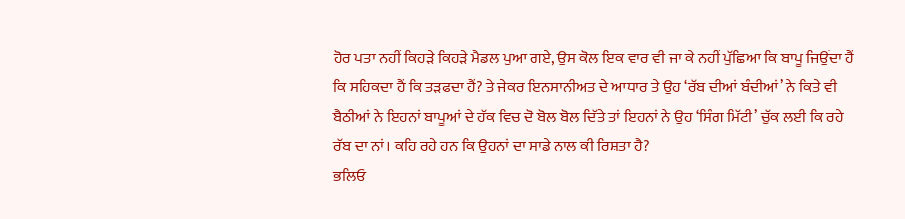ਹੋਰ ਪਤਾ ਨਹੀਂ ਕਿਹੜੇ ਕਿਹੜੇ ਮੈਡਲ ਪੁਆ ਗਏ, ਉਸ ਕੋਲ ਇਕ ਵਾਰ ਵੀ ਜਾ ਕੇ ਨਹੀਂ ਪੁੱਛਿਆ ਕਿ ਬਾਪੂ ਜਿਉਂਦਾ ਹੈਂ ਕਿ ਸਹਿਕਦਾ ਹੈਂ ਕਿ ਤੜਫਦਾ ਹੈਂ? ਤੇ ਜੇਕਰ ਇਨਸਾਨੀਅਤ ਦੇ ਆਧਾਰ ਤੇ ਉਹ ‘ਰੱਬ ਦੀਆਂ ਬੰਦੀਆਂ’ ਨੇ ਕਿਤੇ ਵੀ ਬੈਠੀਆਂ ਨੇ ਇਹਨਾਂ ਬਾਪੂਆਂ ਦੇ ਹੱਕ ਵਿਚ ਦੋ ਬੋਲ ਬੋਲ ਦਿੱਤੇ ਤਾਂ ਇਹਨਾਂ ਨੇ ਉਹ ‘ਸਿੰਗ ਮਿੱਟੀ’ ਚੁੱਕ ਲਈ ਕਿ ਰਹੇ ਰੱਬ ਦਾ ਨਾਂ। ਕਹਿ ਰਹੇ ਹਨ ਕਿ ਉਹਨਾਂ ਦਾ ਸਾਡੇ ਨਾਲ ਕੀ ਰਿਸ਼ਤਾ ਹੈ?
ਭਲਿਓ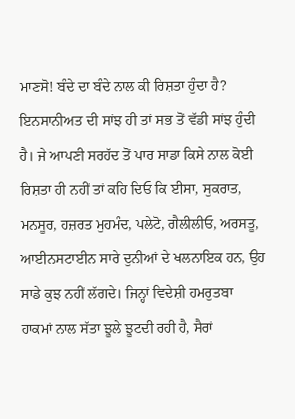ਮਾਣਸੋ! ਬੰਦੇ ਦਾ ਬੰਦੇ ਨਾਲ ਕੀ ਰਿਸ਼ਤਾ ਹੁੰਦਾ ਹੈ? ਇਨਸਾਨੀਅਤ ਦੀ ਸਾਂਝ ਹੀ ਤਾਂ ਸਭ ਤੋਂ ਵੱਡੀ ਸਾਂਝ ਹੁੰਦੀ ਹੈ। ਜੇ ਆਪਣੀ ਸਰਹੱਦ ਤੋਂ ਪਾਰ ਸਾਡਾ ਕਿਸੇ ਨਾਲ ਕੋਈ ਰਿਸ਼ਤਾ ਹੀ ਨਹੀਂ ਤਾਂ ਕਹਿ ਦਿਓ ਕਿ ਈਸਾ, ਸੁਕਰਾਤ, ਮਨਸੂਰ, ਹਜ਼ਰਤ ਮੁਹਮੰਦ, ਪਲੇਟੋ, ਗੈਲੀਲੀਓ, ਅਰਸਤੂ, ਆਈਨਸਟਾਈਨ ਸਾਰੇ ਦੁਨੀਆਂ ਦੇ ਖਲਨਾਇਕ ਹਨ, ਉਹ ਸਾਡੇ ਕੁਝ ਨਹੀਂ ਲੱਗਦੇ। ਜਿਨ੍ਹਾਂ ਵਿਦੇਸ਼ੀ ਹਮਰੁਤਬਾ ਹਾਕਮਾਂ ਨਾਲ ਸੱਤਾ ਝੂਲੇ ਝੂਟਦੀ ਰਹੀ ਹੈ, ਸੈਰਾਂ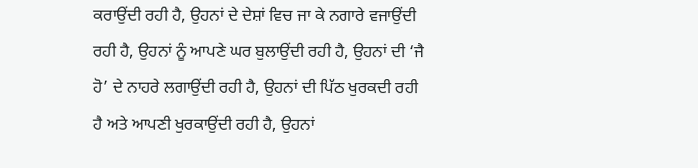ਕਰਾਉਂਦੀ ਰਹੀ ਹੈ, ਉਹਨਾਂ ਦੇ ਦੇਸ਼ਾਂ ਵਿਚ ਜਾ ਕੇ ਨਗਾਰੇ ਵਜਾਉਂਦੀ ਰਹੀ ਹੈ, ਉਹਨਾਂ ਨੂੰ ਆਪਣੇ ਘਰ ਬੁਲਾਉਂਦੀ ਰਹੀ ਹੈ, ਉਹਨਾਂ ਦੀ ‘ਜੈ ਹੋ’ ਦੇ ਨਾਹਰੇ ਲਗਾਉਂਦੀ ਰਹੀ ਹੈ, ਉਹਨਾਂ ਦੀ ਪਿੱਠ ਖੁਰਕਦੀ ਰਹੀ ਹੈ ਅਤੇ ਆਪਣੀ ਖੁਰਕਾਉਂਦੀ ਰਹੀ ਹੈ, ਉਹਨਾਂ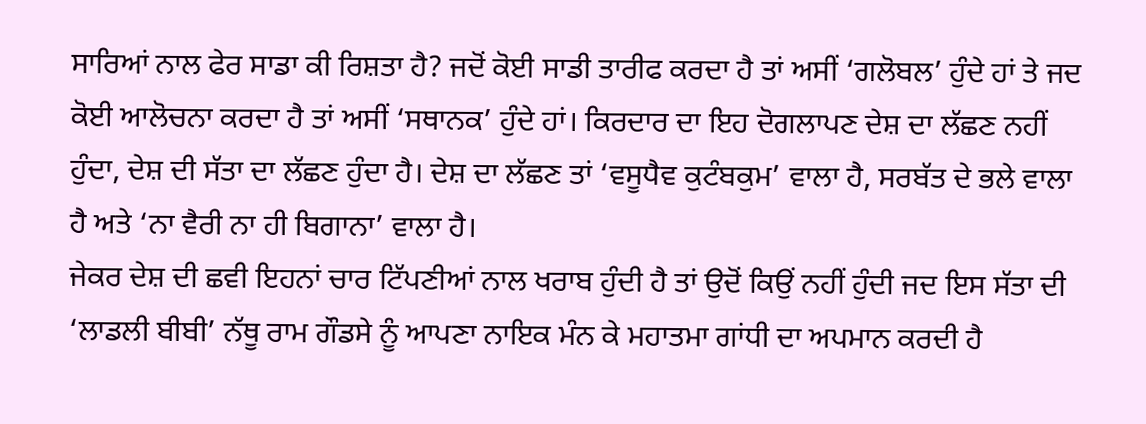ਸਾਰਿਆਂ ਨਾਲ ਫੇਰ ਸਾਡਾ ਕੀ ਰਿਸ਼ਤਾ ਹੈ? ਜਦੋਂ ਕੋਈ ਸਾਡੀ ਤਾਰੀਫ ਕਰਦਾ ਹੈ ਤਾਂ ਅਸੀਂ ‘ਗਲੋਬਲ’ ਹੁੰਦੇ ਹਾਂ ਤੇ ਜਦ ਕੋਈ ਆਲੋਚਨਾ ਕਰਦਾ ਹੈ ਤਾਂ ਅਸੀਂ ‘ਸਥਾਨਕ’ ਹੁੰਦੇ ਹਾਂ। ਕਿਰਦਾਰ ਦਾ ਇਹ ਦੋਗਲਾਪਣ ਦੇਸ਼ ਦਾ ਲੱਛਣ ਨਹੀਂ ਹੁੰਦਾ, ਦੇਸ਼ ਦੀ ਸੱਤਾ ਦਾ ਲੱਛਣ ਹੁੰਦਾ ਹੈ। ਦੇਸ਼ ਦਾ ਲੱਛਣ ਤਾਂ ‘ਵਸੂਧੈਵ ਕੁਟੰਬਕੁਮ’ ਵਾਲਾ ਹੈ, ਸਰਬੱਤ ਦੇ ਭਲੇ ਵਾਲਾ ਹੈ ਅਤੇ ‘ਨਾ ਵੈਰੀ ਨਾ ਹੀ ਬਿਗਾਨਾ’ ਵਾਲਾ ਹੈ।
ਜੇਕਰ ਦੇਸ਼ ਦੀ ਛਵੀ ਇਹਨਾਂ ਚਾਰ ਟਿੱਪਣੀਆਂ ਨਾਲ ਖਰਾਬ ਹੁੰਦੀ ਹੈ ਤਾਂ ਉਦੋਂ ਕਿਉਂ ਨਹੀਂ ਹੁੰਦੀ ਜਦ ਇਸ ਸੱਤਾ ਦੀ ‘ਲਾਡਲੀ ਬੀਬੀ’ ਨੱਥੂ ਰਾਮ ਗੌਡਸੇ ਨੂੰ ਆਪਣਾ ਨਾਇਕ ਮੰਨ ਕੇ ਮਹਾਤਮਾ ਗਾਂਧੀ ਦਾ ਅਪਮਾਨ ਕਰਦੀ ਹੈ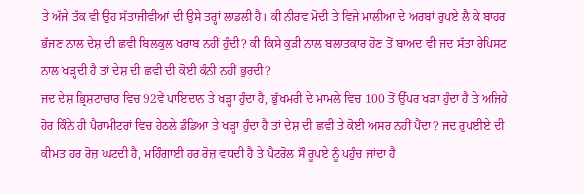ਤੇ ਅੱਜੇ ਤੱਕ ਵੀ ਉਹ ਸੱਤਾਜੀਵੀਆਂ ਦੀ ਉਸੇ ਤਰ੍ਹਾਂ ਲਾਡਲੀ ਹੈ। ਕੀ ਨੀਰਵ ਮੋਦੀ ਤੇ ਵਿਜੇ ਮਾਲੀਆ ਦੇ ਅਰਬਾਂ ਰੁਪਏ ਲੈ ਕੇ ਬਾਹਰ ਭੱਜਣ ਨਾਲ ਦੇਸ਼ ਦੀ ਛਵੀ ਬਿਲਕੁਲ ਖਰਾਬ ਨਹੀਂ ਹੁੰਦੀ? ਕੀ ਕਿਸੇ ਕੁੜੀ ਨਾਲ ਬਲਾਤਕਾਰ ਹੋਣ ਤੋਂ ਬਾਅਦ ਵੀ ਜਦ ਸੱਤਾ ਰੇਪਿਸਟ ਨਾਲ ਖੜ੍ਹਦੀ ਹੈ ਤਾਂ ਦੇਸ਼ ਦੀ ਛਵੀ ਦੀ ਕੋਈ ਕੰਨੀ ਨਹੀਂ ਭੁਰਦੀ?
ਜਦ ਦੇਸ਼ ਭ੍ਰਿਸ਼ਟਾਚਾਰ ਵਿਚ 92ਵੇਂ ਪਾਇਦਾਨ ਤੇ ਖੜ੍ਹਾ ਹੁੰਦਾ ਹੈ, ਭੁੱਖਮਰੀ ਦੇ ਮਾਮਲੇ ਵਿਚ 100 ਤੋਂ ਉੱਪਰ ਖੜਾ ਹੁੰਦਾ ਹੈ ਤੇ ਅਜਿਹੇ ਹੋਰ ਕਿੰਨੇ ਹੀ ਪੈਰਾਮੀਟਰਾਂ ਵਿਚ ਹੇਠਲੇ ਡੰਡਿਆ ਤੇ ਖੜ੍ਹਾ ਹੁੰਦਾ ਹੈ ਤਾਂ ਦੇਸ਼ ਦੀ ਛਵੀ ਤੇ ਕੋਈ ਅਸਰ ਨਹੀਂ ਪੈਂਦਾ? ਜਦ ਰੁਪਈਏ ਦੀ ਕੀਮਤ ਹਰ ਰੋਜ਼ ਘਟਦੀ ਹੈ, ਮਹਿੰਗਾਈ ਹਰ ਰੋਜ਼ ਵਧਦੀ ਹੈ ਤੇ ਪੈਟਰੋਲ ਸੌ ਰੂਪਏ ਨੂੰ ਪਹੁੰਚ ਜਾਂਦਾ ਹੈ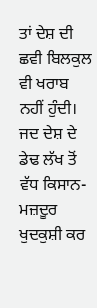ਤਾਂ ਦੇਸ਼ ਦੀ ਛਵੀ ਬਿਲਕੁਲ ਵੀ ਖਰਾਬ ਨਹੀਂ ਹੁੰਦੀ।
ਜਦ ਦੇਸ਼ ਦੇ ਡੇਢ ਲੱਖ ਤੋਂ ਵੱਧ ਕਿਸਾਨ-ਮਜ਼ਦੂਰ ਖੁਦਕੁਸ਼ੀ ਕਰ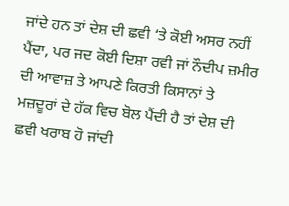ਜਾਂਦੇ ਹਨ ਤਾਂ ਦੇਸ਼ ਦੀ ਛਵੀ ‘ਤੇ ਕੋਈ ਅਸਰ ਨਹੀਂ ਪੈਂਦਾ, ਪਰ ਜਦ ਕੋਈ ਦਿਸ਼ਾ ਰਵੀ ਜਾਂ ਨੌਦੀਪ ਜ਼ਮੀਰ ਦੀ ਆਵਾਜ਼ ਤੇ ਆਪਣੇ ਕਿਰਤੀ ਕਿਸਾਨਾਂ ਤੇ ਮਜ਼ਦੂਰਾਂ ਦੇ ਹੱਕ ਵਿਚ ਬੋਲ ਪੈਂਦੀ ਹੈ ਤਾਂ ਦੇਸ਼ ਦੀ ਛਵੀ ਖਰਾਬ ਹੋ ਜਾਂਦੀ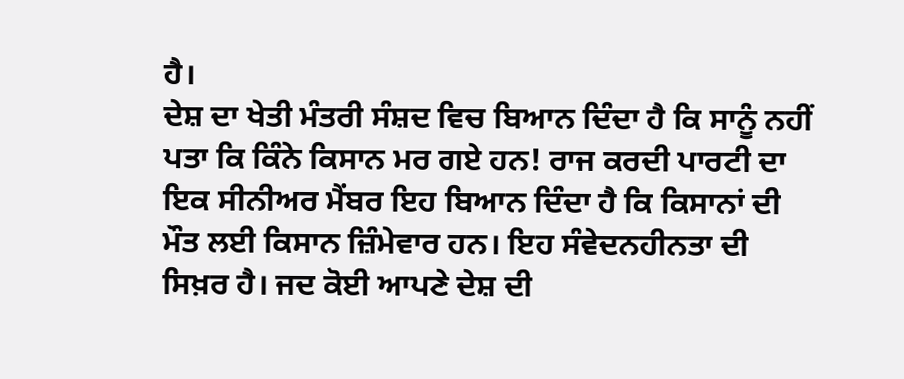ਹੈ।
ਦੇਸ਼ ਦਾ ਖੇਤੀ ਮੰਤਰੀ ਸੰਸ਼ਦ ਵਿਚ ਬਿਆਨ ਦਿੰਦਾ ਹੈ ਕਿ ਸਾਨੂੰ ਨਹੀਂ ਪਤਾ ਕਿ ਕਿੰਨੇ ਕਿਸਾਨ ਮਰ ਗਏ ਹਨ! ਰਾਜ ਕਰਦੀ ਪਾਰਟੀ ਦਾ ਇਕ ਸੀਨੀਅਰ ਮੈਂਬਰ ਇਹ ਬਿਆਨ ਦਿੰਦਾ ਹੈ ਕਿ ਕਿਸਾਨਾਂ ਦੀ ਮੌਤ ਲਈ ਕਿਸਾਨ ਜ਼ਿੰਮੇਵਾਰ ਹਨ। ਇਹ ਸੰਵੇਦਨਹੀਨਤਾ ਦੀ ਸਿਖ਼ਰ ਹੈ। ਜਦ ਕੋਈ ਆਪਣੇ ਦੇਸ਼ ਦੀ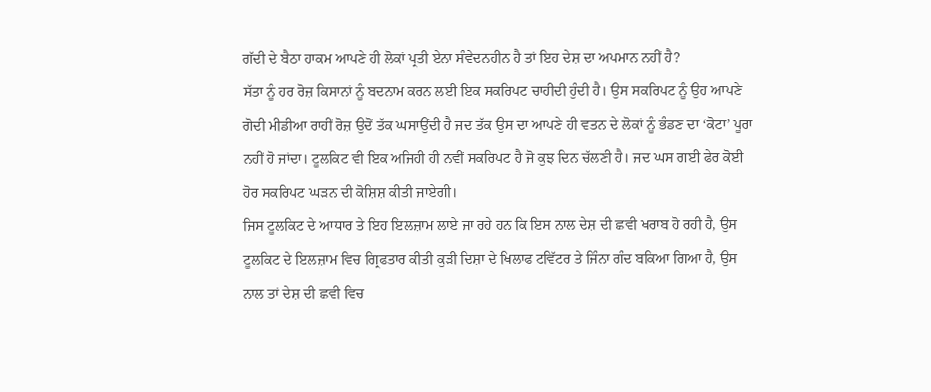ਗੱਦੀ ਦੇ ਬੈਠਾ ਹਾਕਮ ਆਪਣੇ ਹੀ ਲੋਕਾਂ ਪ੍ਰਤੀ ਏਨਾ ਸੰਵੇਦਨਹੀਨ ਹੈ ਤਾਂ ਇਹ ਦੇਸ਼ ਦਾ ਅਪਮਾਨ ਨਹੀਂ ਹੈ?
ਸੱਤਾ ਨੂੰ ਹਰ ਰੋਜ਼ ਕਿਸਾਨਾਂ ਨੂੰ ਬਦਨਾਮ ਕਰਨ ਲਈ ਇਕ ਸਕਰਿਪਟ ਚਾਹੀਦੀ ਹੁੰਦੀ ਹੈ। ਉਸ ਸਕਰਿਪਟ ਨੂੰ ਉਹ ਆਪਣੇ ਗੋਦੀ ਮੀਡੀਆ ਰਾਹੀਂ ਰੋਜ਼ ਉਦੋਂ ਤੱਕ ਘਸਾਉਂਦੀ ਹੈ ਜਦ ਤੱਕ ਉਸ ਦਾ ਆਪਣੇ ਹੀ ਵਤਨ ਦੇ ਲੋਕਾਂ ਨੂੰ ਭੰਡਣ ਦਾ ‘ਕੋਟਾ’ ਪੂਰਾ ਨਹੀਂ ਹੋ ਜਾਂਦਾ। ਟੂਲਕਿਟ ਵੀ ਇਕ ਅਜਿਹੀ ਹੀ ਨਵੀਂ ਸਕਰਿਪਟ ਹੈ ਜੋ ਕੁਝ ਦਿਨ ਚੱਲਣੀ ਹੈ। ਜਦ ਘਸ ਗਈ ਫੇਰ ਕੋਈ ਹੋਰ ਸਕਰਿਪਟ ਘੜਨ ਦੀ ਕੋਸ਼ਿਸ਼ ਕੀਤੀ ਜਾਏਗੀ।
ਜਿਸ ਟੂਲਕਿਟ ਦੇ ਆਧਾਰ ਤੇ ਇਹ ਇਲਜ਼ਾਮ ਲਾਏ ਜਾ ਰਹੇ ਹਨ ਕਿ ਇਸ ਨਾਲ ਦੇਸ਼ ਦੀ ਛਵੀ ਖਰਾਬ ਹੋ ਰਹੀ ਹੈ, ਉਸ ਟੂਲਕਿਟ ਦੇ ਇਲਜ਼ਾਮ ਵਿਚ ਗ੍ਰਿਫਤਾਰ ਕੀਤੀ ਕੁੜੀ ਦਿਸ਼ਾ ਦੇ ਖਿਲਾਫ ਟਵਿੱਟਰ ਤੇ ਜਿੰਨਾ ਗੰਦ ਬਕਿਆ ਗਿਆ ਹੈ, ਉਸ ਨਾਲ ਤਾਂ ਦੇਸ਼ ਦੀ ਛਵੀ ਵਿਚ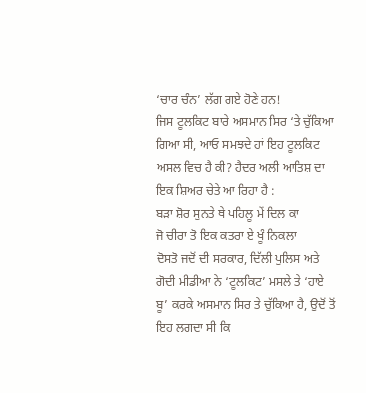‘ਚਾਰ ਚੰਨ’ ਲੱਗ ਗਏ ਹੋਣੇ ਹਨ!
ਜਿਸ ਟੂਲਕਿਟ ਬਾਰੇ ਅਸਮਾਨ ਸਿਰ ‘ਤੇ ਚੁੱਕਿਆ ਗਿਆ ਸੀ, ਆਓ ਸਮਝਦੇ ਹਾਂ ਇਹ ਟੂਲਕਿਟ ਅਸਲ ਵਿਚ ਹੈ ਕੀ? ਹੈਦਰ ਅਲੀ ਆਤਿਸ਼ ਦਾ ਇਕ ਸ਼ਿਅਰ ਚੇਤੇ ਆ ਰਿਹਾ ਹੈ :
ਬੜਾ ਸ਼ੋਰ ਸੁਨਤੇ ਥੇ ਪਹਿਲੂ ਮੇਂ ਦਿਲ ਕਾ
ਜੋ ਚੀਰਾ ਤੋ ਇਕ ਕਤਰਾ ਏ ਖੂੰ ਨਿਕਲਾ
ਦੋਸਤੋ ਜਦੋਂ ਦੀ ਸਰਕਾਰ, ਦਿੱਲੀ ਪੁਲਿਸ ਅਤੇ ਗੋਦੀ ਮੀਡੀਆ ਨੇ ‘ਟੂਲਕਿਟ’ ਮਸਲੇ ਤੇ ‘ਹਾਏ ਬੂ’ ਕਰਕੇ ਅਸਮਾਨ ਸਿਰ ਤੇ ਚੁੱਕਿਆ ਹੈ, ਉਦੋਂ ਤੋਂ ਇਹ ਲਗਦਾ ਸੀ ਕਿ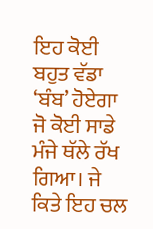ਇਹ ਕੋਈ ਬਹੁਤ ਵੱਡਾ ‘ਬੰਬ’ ਹੋਏਗਾ ਜੋ ਕੋਈ ਸਾਡੇ ਮੰਜੇ ਥੱਲੇ ਰੱਖ ਗਿਆ। ਜੇ ਕਿਤੇ ਇਹ ਚਲ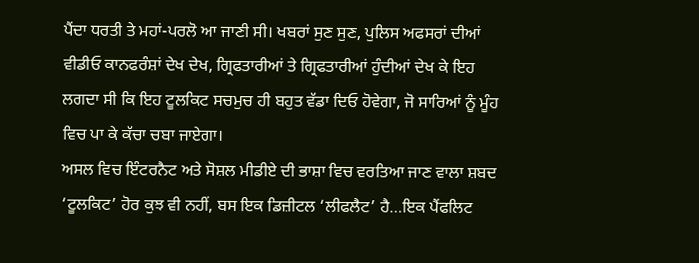ਪੈਂਦਾ ਧਰਤੀ ਤੇ ਮਹਾਂ-ਪਰਲੋ ਆ ਜਾਣੀ ਸੀ। ਖਬਰਾਂ ਸੁਣ ਸੁਣ, ਪੁਲਿਸ ਅਫਸਰਾਂ ਦੀਆਂ ਵੀਡੀਓ ਕਾਨਫਰੰਸ਼ਾਂ ਦੇਖ ਦੇਖ, ਗ੍ਰਿਫਤਾਰੀਆਂ ਤੇ ਗ੍ਰਿਫਤਾਰੀਆਂ ਹੁੰਦੀਆਂ ਦੇਖ ਕੇ ਇਹ ਲਗਦਾ ਸੀ ਕਿ ਇਹ ਟੂਲਕਿਟ ਸਚਮੁਚ ਹੀ ਬਹੁਤ ਵੱਡਾ ਦਿਓ ਹੋਵੇਗਾ, ਜੋ ਸਾਰਿਆਂ ਨੂੰ ਮੂੰਹ ਵਿਚ ਪਾ ਕੇ ਕੱਚਾ ਚਬਾ ਜਾਏਗਾ।
ਅਸਲ ਵਿਚ ਇੰਟਰਨੈਟ ਅਤੇ ਸੋਸ਼ਲ ਮੀਡੀਏ ਦੀ ਭਾਸ਼ਾ ਵਿਚ ਵਰਤਿਆ ਜਾਣ ਵਾਲਾ ਸ਼ਬਦ ‘ਟੂਲਕਿਟ’ ਹੋਰ ਕੁਝ ਵੀ ਨਹੀਂ, ਬਸ ਇਕ ਡਿਜ਼ੀਟਲ ‘ਲੀਫਲੈਟ’ ਹੈ…ਇਕ ਪੈਂਫਲਿਟ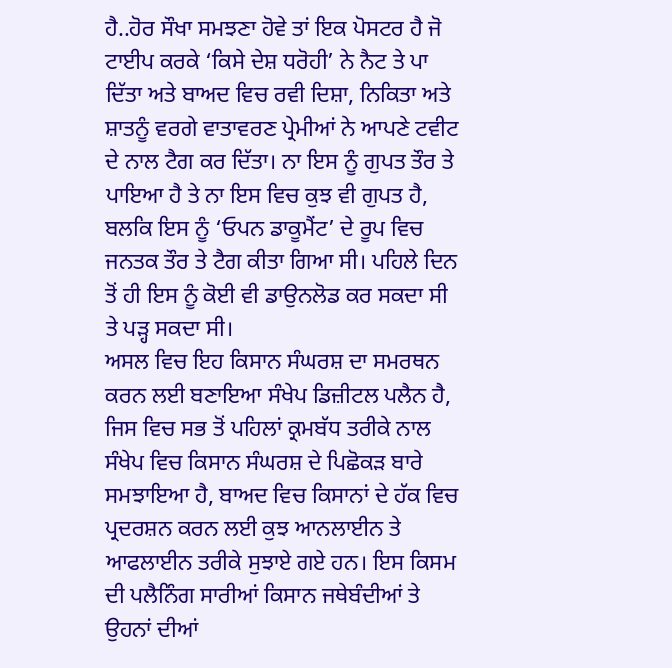ਹੈ..ਹੋਰ ਸੌਖਾ ਸਮਝਣਾ ਹੋਵੇ ਤਾਂ ਇਕ ਪੋਸਟਰ ਹੈ ਜੋ ਟਾਈਪ ਕਰਕੇ ‘ਕਿਸੇ ਦੇਸ਼ ਧਰੋਹੀ’ ਨੇ ਨੈਟ ਤੇ ਪਾ ਦਿੱਤਾ ਅਤੇ ਬਾਅਦ ਵਿਚ ਰਵੀ ਦਿਸ਼ਾ, ਨਿਕਿਤਾ ਅਤੇ ਸ਼ਾਤਨੂੰ ਵਰਗੇ ਵਾਤਾਵਰਣ ਪ੍ਰੇਮੀਆਂ ਨੇ ਆਪਣੇ ਟਵੀਟ ਦੇ ਨਾਲ ਟੈਗ ਕਰ ਦਿੱਤਾ। ਨਾ ਇਸ ਨੂੰ ਗੁਪਤ ਤੌਰ ਤੇ ਪਾਇਆ ਹੈ ਤੇ ਨਾ ਇਸ ਵਿਚ ਕੁਝ ਵੀ ਗੁਪਤ ਹੈ, ਬਲਕਿ ਇਸ ਨੂੰ ‘ਓਪਨ ਡਾਕੂਮੈਂਟ’ ਦੇ ਰੂਪ ਵਿਚ ਜਨਤਕ ਤੌਰ ਤੇ ਟੈਗ ਕੀਤਾ ਗਿਆ ਸੀ। ਪਹਿਲੇ ਦਿਨ ਤੋਂ ਹੀ ਇਸ ਨੂੰ ਕੋਈ ਵੀ ਡਾਉਨਲੋਡ ਕਰ ਸਕਦਾ ਸੀ ਤੇ ਪੜ੍ਹ ਸਕਦਾ ਸੀ।
ਅਸਲ ਵਿਚ ਇਹ ਕਿਸਾਨ ਸੰਘਰਸ਼ ਦਾ ਸਮਰਥਨ ਕਰਨ ਲਈ ਬਣਾਇਆ ਸੰਖੇਪ ਡਿਜ਼ੀਟਲ ਪਲੈਨ ਹੈ, ਜਿਸ ਵਿਚ ਸਭ ਤੋਂ ਪਹਿਲਾਂ ਕ੍ਰਮਬੱਧ ਤਰੀਕੇ ਨਾਲ ਸੰਖੇਪ ਵਿਚ ਕਿਸਾਨ ਸੰਘਰਸ਼ ਦੇ ਪਿਛੋਕੜ ਬਾਰੇ ਸਮਝਾਇਆ ਹੈ, ਬਾਅਦ ਵਿਚ ਕਿਸਾਨਾਂ ਦੇ ਹੱਕ ਵਿਚ ਪ੍ਰਦਰਸ਼ਨ ਕਰਨ ਲਈ ਕੁਝ ਆਨਲਾਈਨ ਤੇ ਆਫਲਾਈਨ ਤਰੀਕੇ ਸੁਝਾਏ ਗਏ ਹਨ। ਇਸ ਕਿਸਮ ਦੀ ਪਲੈਨਿੰਗ ਸਾਰੀਆਂ ਕਿਸਾਨ ਜਥੇਬੰਦੀਆਂ ਤੇ ਉਹਨਾਂ ਦੀਆਂ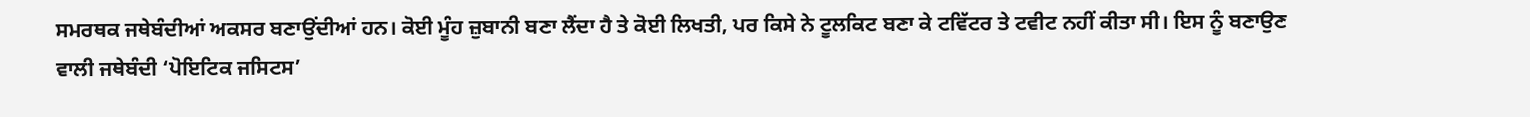ਸਮਰਥਕ ਜਥੇਬੰਦੀਆਂ ਅਕਸਰ ਬਣਾਉਂਦੀਆਂ ਹਨ। ਕੋਈ ਮੂੰਹ ਜ਼ੁਬਾਨੀ ਬਣਾ ਲੈਂਦਾ ਹੈ ਤੇ ਕੋਈ ਲਿਖਤੀ, ਪਰ ਕਿਸੇ ਨੇ ਟੂਲਕਿਟ ਬਣਾ ਕੇ ਟਵਿੱਟਰ ਤੇ ਟਵੀਟ ਨਹੀਂ ਕੀਤਾ ਸੀ। ਇਸ ਨੂੰ ਬਣਾਉਣ ਵਾਲੀ ਜਥੇਬੰਦੀ ‘ਪੋਇਟਿਕ ਜਸਿਟਸ’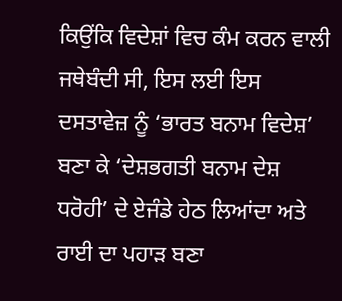ਕਿਉਂਕਿ ਵਿਦੇਸ਼ਾਂ ਵਿਚ ਕੰਮ ਕਰਨ ਵਾਲੀ ਜਥੇਬੰਦੀ ਸੀ, ਇਸ ਲਈ ਇਸ ਦਸਤਾਵੇਜ਼ ਨੂੰ ‘ਭਾਰਤ ਬਨਾਮ ਵਿਦੇਸ਼’ ਬਣਾ ਕੇ ‘ਦੇਸ਼ਭਗਤੀ ਬਨਾਮ ਦੇਸ਼ ਧਰੋਹੀ’ ਦੇ ਏਜੰਡੇ ਹੇਠ ਲਿਆਂਦਾ ਅਤੇ ਰਾਈ ਦਾ ਪਹਾੜ ਬਣਾ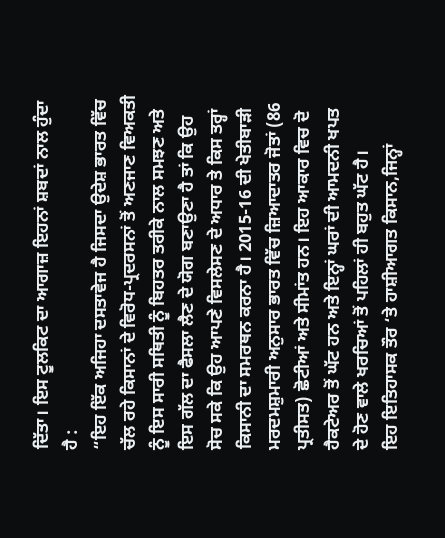ਦਿੱਤਾ। ਇਸ ਟੂਲਕਿਟ ਦਾ ਆਗਾਜ਼ ਇਹਨਾਂ ਸ਼ਬਦਾਂ ਨਾਲ ਹੁੰਦਾ ਹੈ :
“ਇਹ ਇੱਕ ਅਜਿਹਾ ਦਸਤਾਵੇਜ ਹੈ ਜਿਸਦਾ ਉਦੇਸ਼ ਭਾਰਤ ਵਿੱਚ ਚੱਲ ਰਹੇ ਕਿਸਾਨਾਂ ਦੇ ਵਿਰੋਧ-ਪ੍ਰਦਰਸਨਾਂ ਤੋਂ ਅਣਜਾਣ ਵਿਅਕਤੀ ਨੂੰ ਇਸ ਸਾਰੀ ਸਥਿਤੀ ਨੂੰ ਬਿਹਤਰ ਤਰੀਕੇ ਨਾਲ ਸਮਝਣ ਅਤੇ ਇਸ ਗੱਲ ਦਾ ਫੈਸਲਾ ਲੈਣ ਦੇ ਯੋਗ ਬਣਾਉਣਾ ਹੈ ਤਾਂ ਕਿ ਉਹ ਸੋਚ ਸਕੇ ਕਿ ਉਹ ਆਪਣੇ ਵਿਸਲੇਸਣ ਦੇ ਅਧਾਰ ਤੇ ਕਿਸ ਤਰ੍ਹਾਂ ਕਿਸਾਨੀ ਦਾ ਸਮਰਥਨ ਕਰਨਾ ਹੈ। 2015-16 ਦੀ ਖੇਤੀਬਾੜੀ ਮਰਦਮਸ਼ੁਮਾਰੀ ਅਨੁਸਾਰ ਭਾਰਤ ਵਿੱਚ ਜ਼ਿਆਦਾਤਰ ਜੋਤਾਂ (86 ਪ੍ਰਤੀਸਤ) ਛੋਟੀਆਂ ਅਤੇ ਸੀਮਾਂਤ ਹਨ। ਇਹ ਆਕਾਰ ਵਿਚ ਦੋ ਹੈਕਟੇਅਰ ਤੋਂ ਘੱਟ ਹਨ ਅਤੇ ਇਨ੍ਹਾਂ ਘਰਾਂ ਦੀ ਆਮਦਨੀ ਖਪਤ ਦੇ ਹੋਣ ਵਾਲੇ ਖਰਚਿਆਂ ਤੋਂ ਪਹਿਲਾਂ ਹੀ ਬਹੁਤ ਘੱਟ ਹੈ।
ਇਹ ਇਤਿਹਾਸਕ ਤੌਰ ‘ਤੇ ਹਾਸ਼ੀਆਗਤ ਕਿਸਾਨ,ਜਿਨ੍ਹਾਂ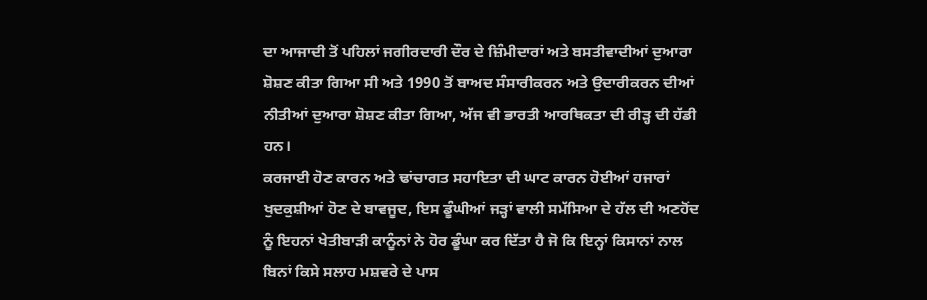ਦਾ ਆਜਾਦੀ ਤੋਂ ਪਹਿਲਾਂ ਜਗੀਰਦਾਰੀ ਦੌਰ ਦੇ ਜ਼ਿੰਮੀਦਾਰਾਂ ਅਤੇ ਬਸਤੀਵਾਦੀਆਂ ਦੁਆਰਾ ਸ਼ੋਸ਼ਣ ਕੀਤਾ ਗਿਆ ਸੀ ਅਤੇ 1990 ਤੋਂ ਬਾਅਦ ਸੰਸਾਰੀਕਰਨ ਅਤੇ ਉਦਾਰੀਕਰਨ ਦੀਆਂ ਨੀਤੀਆਂ ਦੁਆਰਾ ਸ਼ੋਸ਼ਣ ਕੀਤਾ ਗਿਆ, ਅੱਜ ਵੀ ਭਾਰਤੀ ਆਰਥਿਕਤਾ ਦੀ ਰੀੜ੍ਹ ਦੀ ਹੱਡੀ ਹਨ।
ਕਰਜਾਈ ਹੋਣ ਕਾਰਨ ਅਤੇ ਢਾਂਚਾਗਤ ਸਹਾਇਤਾ ਦੀ ਘਾਟ ਕਾਰਨ ਹੋਈਆਂ ਹਜਾਰਾਂ ਖੁਦਕੁਸ਼ੀਆਂ ਹੋਣ ਦੇ ਬਾਵਜੂਦ, ਇਸ ਡੂੰਘੀਆਂ ਜੜ੍ਹਾਂ ਵਾਲੀ ਸਮੱਸਿਆ ਦੇ ਹੱਲ ਦੀ ਅਣਹੋਂਦ ਨੂੰ ਇਹਨਾਂ ਖੇਤੀਬਾੜੀ ਕਾਨੂੰਨਾਂ ਨੇ ਹੋਰ ਡੂੰਘਾ ਕਰ ਦਿੱਤਾ ਹੈ ਜੋ ਕਿ ਇਨ੍ਹਾਂ ਕਿਸਾਨਾਂ ਨਾਲ ਬਿਨਾਂ ਕਿਸੇ ਸਲਾਹ ਮਸ਼ਵਰੇ ਦੇ ਪਾਸ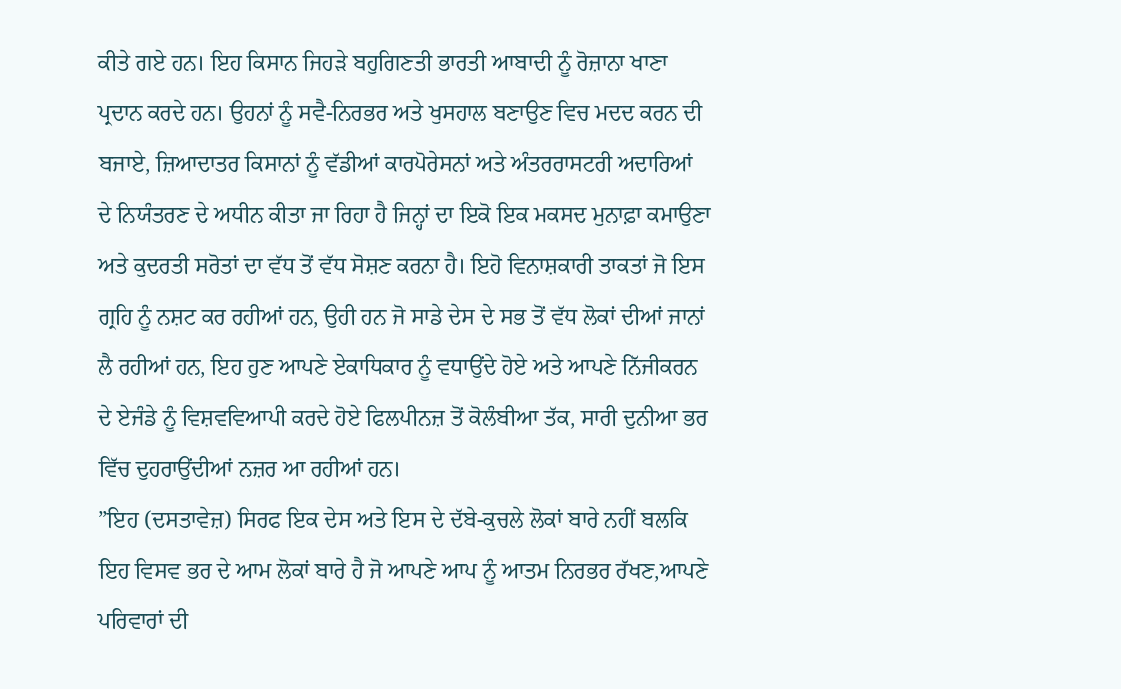ਕੀਤੇ ਗਏ ਹਨ। ਇਹ ਕਿਸਾਨ ਜਿਹੜੇ ਬਹੁਗਿਣਤੀ ਭਾਰਤੀ ਆਬਾਦੀ ਨੂੰ ਰੋਜ਼ਾਨਾ ਖਾਣਾ ਪ੍ਰਦਾਨ ਕਰਦੇ ਹਨ। ਉਹਨਾਂ ਨੂੰ ਸਵੈ-ਨਿਰਭਰ ਅਤੇ ਖੁਸਹਾਲ ਬਣਾਉਣ ਵਿਚ ਮਦਦ ਕਰਨ ਦੀ ਬਜਾਏ, ਜ਼ਿਆਦਾਤਰ ਕਿਸਾਨਾਂ ਨੂੰ ਵੱਡੀਆਂ ਕਾਰਪੋਰੇਸਨਾਂ ਅਤੇ ਅੰਤਰਰਾਸਟਰੀ ਅਦਾਰਿਆਂ ਦੇ ਨਿਯੰਤਰਣ ਦੇ ਅਧੀਨ ਕੀਤਾ ਜਾ ਰਿਹਾ ਹੈ ਜਿਨ੍ਹਾਂ ਦਾ ਇਕੋ ਇਕ ਮਕਸਦ ਮੁਨਾਫ਼ਾ ਕਮਾਉਣਾ ਅਤੇ ਕੁਦਰਤੀ ਸਰੋਤਾਂ ਦਾ ਵੱਧ ਤੋਂ ਵੱਧ ਸੋਸ਼ਣ ਕਰਨਾ ਹੈ। ਇਹੋ ਵਿਨਾਸ਼ਕਾਰੀ ਤਾਕਤਾਂ ਜੋ ਇਸ ਗ੍ਰਹਿ ਨੂੰ ਨਸ਼ਟ ਕਰ ਰਹੀਆਂ ਹਨ, ਉਹੀ ਹਨ ਜੋ ਸਾਡੇ ਦੇਸ ਦੇ ਸਭ ਤੋਂ ਵੱਧ ਲੋਕਾਂ ਦੀਆਂ ਜਾਨਾਂ ਲੈ ਰਹੀਆਂ ਹਨ, ਇਹ ਹੁਣ ਆਪਣੇ ਏਕਾਧਿਕਾਰ ਨੂੰ ਵਧਾਉਂਦੇ ਹੋਏ ਅਤੇ ਆਪਣੇ ਨਿੱਜੀਕਰਨ ਦੇ ਏਜੰਡੇ ਨੂੰ ਵਿਸ਼ਵਵਿਆਪੀ ਕਰਦੇ ਹੋਏ ਫਿਲਪੀਨਜ਼ ਤੋਂ ਕੋਲੰਬੀਆ ਤੱਕ, ਸਾਰੀ ਦੁਨੀਆ ਭਰ ਵਿੱਚ ਦੁਹਰਾਉਂਦੀਆਂ ਨਜ਼ਰ ਆ ਰਹੀਆਂ ਹਨ।
”ਇਹ (ਦਸਤਾਵੇਜ਼) ਸਿਰਫ ਇਕ ਦੇਸ ਅਤੇ ਇਸ ਦੇ ਦੱਬੇ-ਕੁਚਲੇ ਲੋਕਾਂ ਬਾਰੇ ਨਹੀਂ ਬਲਕਿ ਇਹ ਵਿਸਵ ਭਰ ਦੇ ਆਮ ਲੋਕਾਂ ਬਾਰੇ ਹੈ ਜੋ ਆਪਣੇ ਆਪ ਨੂੰ ਆਤਮ ਨਿਰਭਰ ਰੱਖਣ,ਆਪਣੇ ਪਰਿਵਾਰਾਂ ਦੀ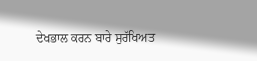ਦੇਖਭਾਲ ਕਰਨ ਬਾਰੇ ਸੁਰੱਖਿਅਤ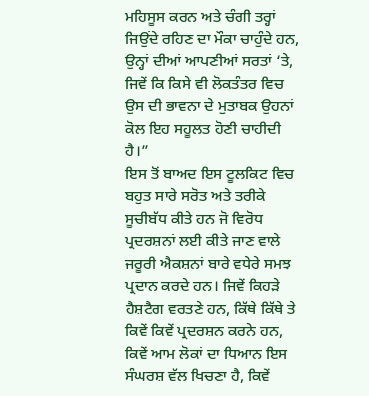ਮਹਿਸੂਸ ਕਰਨ ਅਤੇ ਚੰਗੀ ਤਰ੍ਹਾਂ ਜਿਉਂਦੇ ਰਹਿਣ ਦਾ ਮੌਕਾ ਚਾਹੁੰਦੇ ਹਨ, ਉਨ੍ਹਾਂ ਦੀਆਂ ਆਪਣੀਆਂ ਸਰਤਾਂ ‘ਤੇ, ਜਿਵੇਂ ਕਿ ਕਿਸੇ ਵੀ ਲੋਕਤੰਤਰ ਵਿਚ ਉਸ ਦੀ ਭਾਵਨਾ ਦੇ ਮੁਤਾਬਕ ਉਹਨਾਂ ਕੋਲ ਇਹ ਸਹੂਲਤ ਹੋਣੀ ਚਾਹੀਦੀ ਹੈ।”
ਇਸ ਤੋਂ ਬਾਅਦ ਇਸ ਟੂਲਕਿਟ ਵਿਚ ਬਹੁਤ ਸਾਰੇ ਸਰੋਤ ਅਤੇ ਤਰੀਕੇ ਸੂਚੀਬੱਧ ਕੀਤੇ ਹਨ ਜੋ ਵਿਰੋਧ ਪ੍ਰਦਰਸ਼ਨਾਂ ਲਈ ਕੀਤੇ ਜਾਣ ਵਾਲੇ ਜਰੂਰੀ ਐਕਸ਼ਨਾਂ ਬਾਰੇ ਵਧੇਰੇ ਸਮਝ ਪ੍ਰਦਾਨ ਕਰਦੇ ਹਨ। ਜਿਵੇਂ ਕਿਹੜੇ ਹੈਸ਼ਟੈਗ ਵਰਤਣੇ ਹਨ, ਕਿੱਥੇ ਕਿੱਥੇ ਤੇ ਕਿਵੇਂ ਕਿਵੇਂ ਪ੍ਰਦਰਸ਼ਨ ਕਰਨੇ ਹਨ, ਕਿਵੇਂ ਆਮ ਲੋਕਾਂ ਦਾ ਧਿਆਨ ਇਸ ਸੰਘਰਸ਼ ਵੱਲ ਖਿਚਣਾ ਹੈ, ਕਿਵੇਂ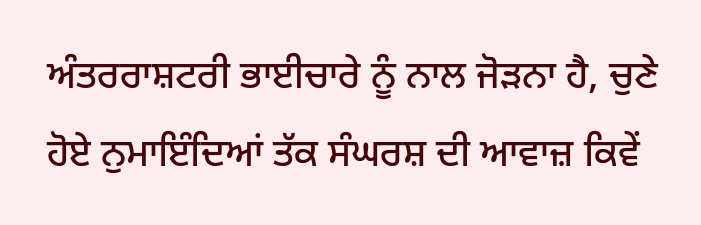ਅੰਤਰਰਾਸ਼ਟਰੀ ਭਾਈਚਾਰੇ ਨੂੰ ਨਾਲ ਜੋੜਨਾ ਹੈ, ਚੁਣੇ ਹੋਏ ਨੁਮਾਇੰਦਿਆਂ ਤੱਕ ਸੰਘਰਸ਼ ਦੀ ਆਵਾਜ਼ ਕਿਵੇਂ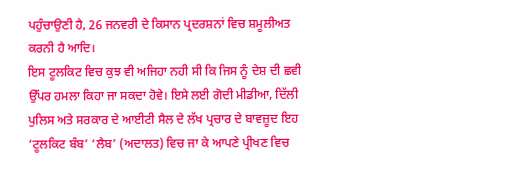ਪਹੁੰਚਾਉਣੀ ਹੈ, 26 ਜਨਵਰੀ ਦੇ ਕਿਸਾਨ ਪ੍ਰਦਰਸ਼ਨਾਂ ਵਿਚ ਸ਼ਮੂਲੀਅਤ ਕਰਨੀ ਹੈ ਆਦਿ।
ਇਸ ਟੂਲਕਿਟ ਵਿਚ ਕੁਝ ਵੀ ਅਜਿਹਾ ਨਹੀ ਸੀ ਕਿ ਜਿਸ ਨੂੰ ਦੇਸ਼ ਦੀ ਛਵੀ ਉੱਪਰ ਹਮਲਾ ਕਿਹਾ ਜਾ ਸਕਦਾ ਹੋਵੇ। ਇਸੇ ਲਈ ਗੋਦੀ ਮੀਡੀਆ, ਦਿੱਲੀ ਪੁਲਿਸ ਅਤੇ ਸਰਕਾਰ ਦੇ ਆਈਟੀ ਸੈਲ ਦੇ ਲੱਖ ਪ੍ਰਚਾਰ ਦੇ ਬਾਵਜ਼ੂਦ ਇਹ ‘ਟੂਲਕਿਟ ਬੰਬ’ ‘ਲੈਬ’ (ਅਦਾਲਤ) ਵਿਚ ਜਾ ਕੇ ਆਪਣੇ ਪ੍ਰੀਖਣ ਵਿਚ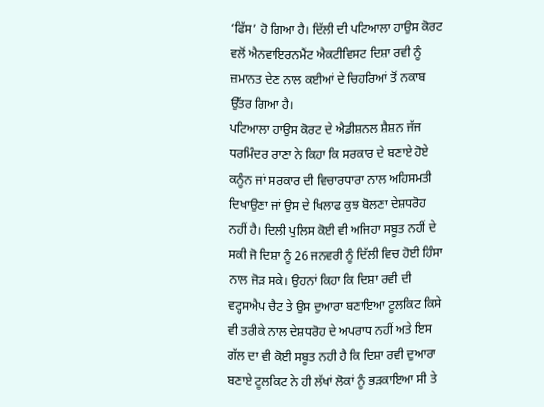‘ਫਿੱਸ’ ਹੋ ਗਿਆ ਹੈ। ਦਿੱਲੀ ਦੀ ਪਟਿਆਲਾ ਹਾਉਸ ਕੋਰਟ ਵਲੋਂ ਐਨਵਾਇਰਨਮੈਂਟ ਐਕਟੀਵਿਸਟ ਦਿਸ਼ਾ ਰਵੀ ਨੂੰ ਜ਼ਮਾਨਤ ਦੇਣ ਨਾਲ ਕਈਆਂ ਦੇ ਚਿਹਰਿਆਂ ਤੋਂ ਨਕਾਬ ਉੱਤਰ ਗਿਆ ਹੈ।
ਪਟਿਆਲਾ ਹਾਉਸ ਕੋਰਟ ਦੇ ਐਡੀਸ਼ਨਲ ਸ਼ੈਸ਼ਨ ਜੱਜ ਧਰਮਿੰਦਰ ਰਾਣਾ ਨੇ ਕਿਹਾ ਕਿ ਸਰਕਾਰ ਦੇ ਬਣਾਏ ਹੋਏ ਕਨੂੰਨ ਜਾਂ ਸਰਕਾਰ ਦੀ ਵਿਚਾਰਧਾਰਾ ਨਾਲ ਅਹਿਸਮਤੀ ਦਿਖਾਉਣਾ ਜਾਂ ਉਸ ਦੇ ਖਿਲਾਫ ਕੁਝ ਬੋਲਣਾ ਦੇਸ਼ਧਰੋਹ ਨਹੀਂ ਹੈ। ਦਿਲੀ ਪੁਲਿਸ ਕੋਈ ਵੀ ਅਜਿਹਾ ਸਬੂਤ ਨਹੀਂ ਦੇ ਸਕੀ ਜੋ ਦਿਸ਼ਾ ਨੂੰ 26 ਜਨਵਰੀ ਨੂੰ ਦਿੱਲੀ ਵਿਚ ਹੋਈ ਹਿੰਸਾ ਨਾਲ ਜੋੜ ਸਕੇ। ਉਹਨਾਂ ਕਿਹਾ ਕਿ ਦਿਸ਼ਾ ਰਵੀ ਦੀ ਵਟ੍ਹਸਐਪ ਚੈਟ ਤੇ ਉਸ ਦੁਆਰਾ ਬਣਾਇਆ ਟੂਲਕਿਟ ਕਿਸੇ ਵੀ ਤਰੀਕੇ ਨਾਲ ਦੇਸ਼ਧਰੋਹ ਦੇ ਅਪਰਾਧ ਨਹੀਂ ਅਤੇ ਇਸ ਗੱਲ ਦਾ ਵੀ ਕੋਈ ਸਬੂਤ ਨਹੀ ਹੈ ਕਿ ਦਿਸ਼ਾ ਰਵੀ ਦੁਆਰਾ ਬਣਾਏ ਟੂਲਕਿਟ ਨੇ ਹੀ ਲੱਖਾਂ ਲੋਕਾਂ ਨੂੰ ਭੜਕਾਇਆ ਸੀ ਤੇ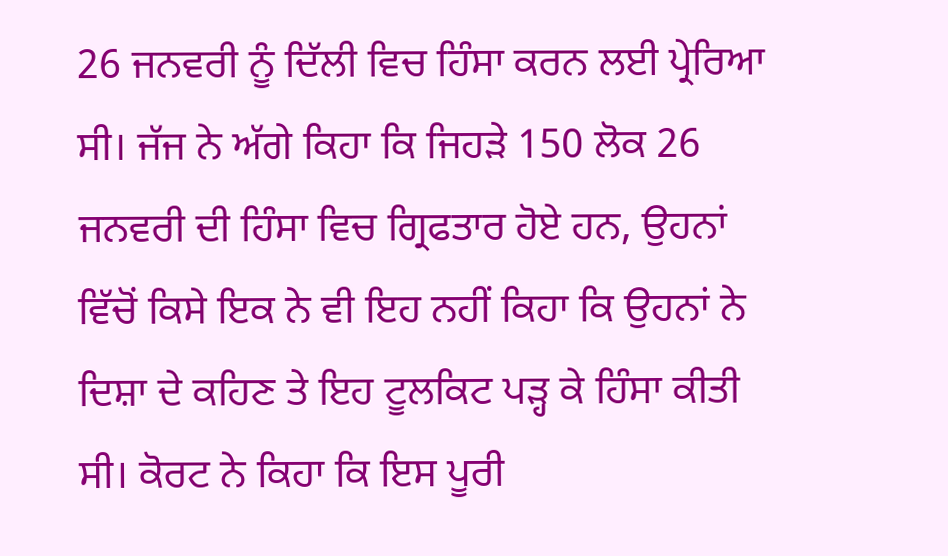26 ਜਨਵਰੀ ਨੂੰ ਦਿੱਲੀ ਵਿਚ ਹਿੰਸਾ ਕਰਨ ਲਈ ਪ੍ਰੇਰਿਆ ਸੀ। ਜੱਜ ਨੇ ਅੱਗੇ ਕਿਹਾ ਕਿ ਜਿਹੜੇ 150 ਲੋਕ 26 ਜਨਵਰੀ ਦੀ ਹਿੰਸਾ ਵਿਚ ਗ੍ਰਿਫਤਾਰ ਹੋਏ ਹਨ, ਉਹਨਾਂ ਵਿੱਚੋਂ ਕਿਸੇ ਇਕ ਨੇ ਵੀ ਇਹ ਨਹੀਂ ਕਿਹਾ ਕਿ ਉਹਨਾਂ ਨੇ ਦਿਸ਼ਾ ਦੇ ਕਹਿਣ ਤੇ ਇਹ ਟੂਲਕਿਟ ਪੜ੍ਹ ਕੇ ਹਿੰਸਾ ਕੀਤੀ ਸੀ। ਕੋਰਟ ਨੇ ਕਿਹਾ ਕਿ ਇਸ ਪੂਰੀ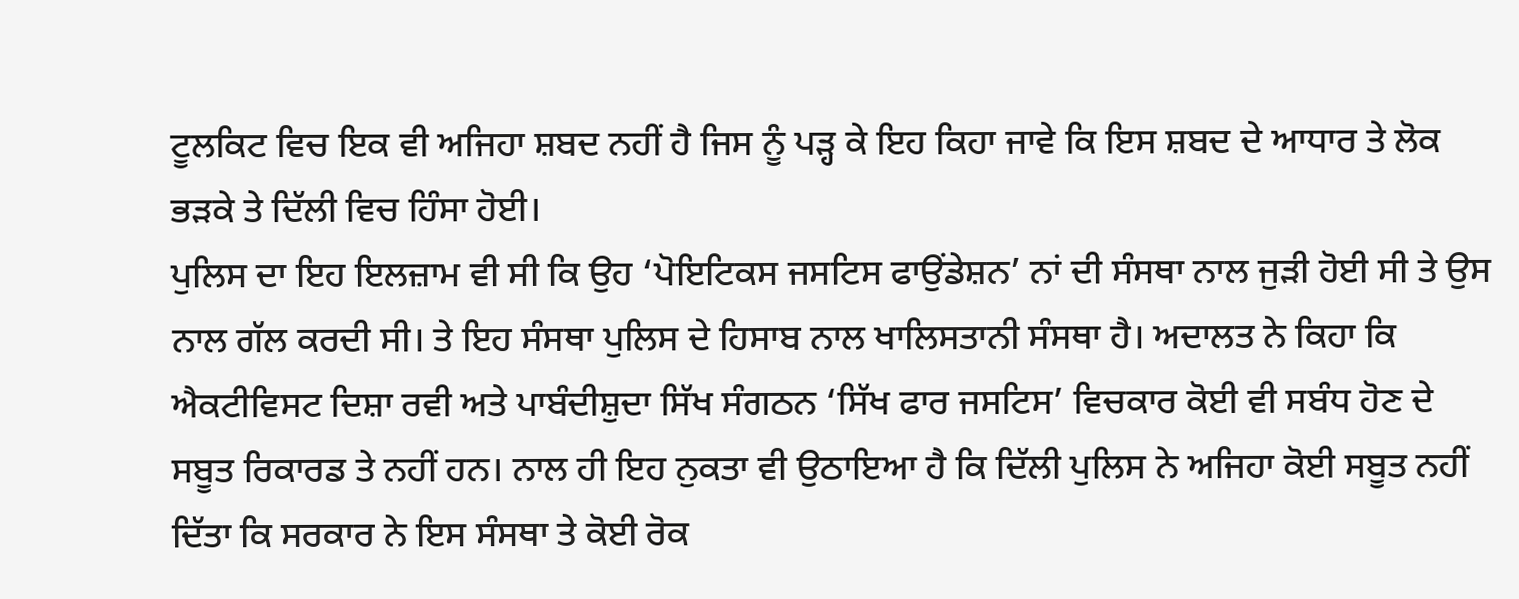ਟੂਲਕਿਟ ਵਿਚ ਇਕ ਵੀ ਅਜਿਹਾ ਸ਼ਬਦ ਨਹੀਂ ਹੈ ਜਿਸ ਨੂੰ ਪੜ੍ਹ ਕੇ ਇਹ ਕਿਹਾ ਜਾਵੇ ਕਿ ਇਸ ਸ਼ਬਦ ਦੇ ਆਧਾਰ ਤੇ ਲੋਕ ਭੜਕੇ ਤੇ ਦਿੱਲੀ ਵਿਚ ਹਿੰਸਾ ਹੋਈ।
ਪੁਲਿਸ ਦਾ ਇਹ ਇਲਜ਼ਾਮ ਵੀ ਸੀ ਕਿ ਉਹ ‘ਪੋਇਟਿਕਸ ਜਸਟਿਸ ਫਾਉਂਡੇਸ਼ਨ’ ਨਾਂ ਦੀ ਸੰਸਥਾ ਨਾਲ ਜੁੜੀ ਹੋਈ ਸੀ ਤੇ ਉਸ ਨਾਲ ਗੱਲ ਕਰਦੀ ਸੀ। ਤੇ ਇਹ ਸੰਸਥਾ ਪੁਲਿਸ ਦੇ ਹਿਸਾਬ ਨਾਲ ਖਾਲਿਸਤਾਨੀ ਸੰਸਥਾ ਹੈ। ਅਦਾਲਤ ਨੇ ਕਿਹਾ ਕਿ ਐਕਟੀਵਿਸਟ ਦਿਸ਼ਾ ਰਵੀ ਅਤੇ ਪਾਬੰਦੀਸ਼ੁਦਾ ਸਿੱਖ ਸੰਗਠਨ ‘ਸਿੱਖ ਫਾਰ ਜਸਟਿਸ’ ਵਿਚਕਾਰ ਕੋਈ ਵੀ ਸਬੰਧ ਹੋਣ ਦੇ ਸਬੂਤ ਰਿਕਾਰਡ ਤੇ ਨਹੀਂ ਹਨ। ਨਾਲ ਹੀ ਇਹ ਨੁਕਤਾ ਵੀ ਉਠਾਇਆ ਹੈ ਕਿ ਦਿੱਲੀ ਪੁਲਿਸ ਨੇ ਅਜਿਹਾ ਕੋਈ ਸਬੂਤ ਨਹੀਂ ਦਿੱਤਾ ਕਿ ਸਰਕਾਰ ਨੇ ਇਸ ਸੰਸਥਾ ਤੇ ਕੋਈ ਰੋਕ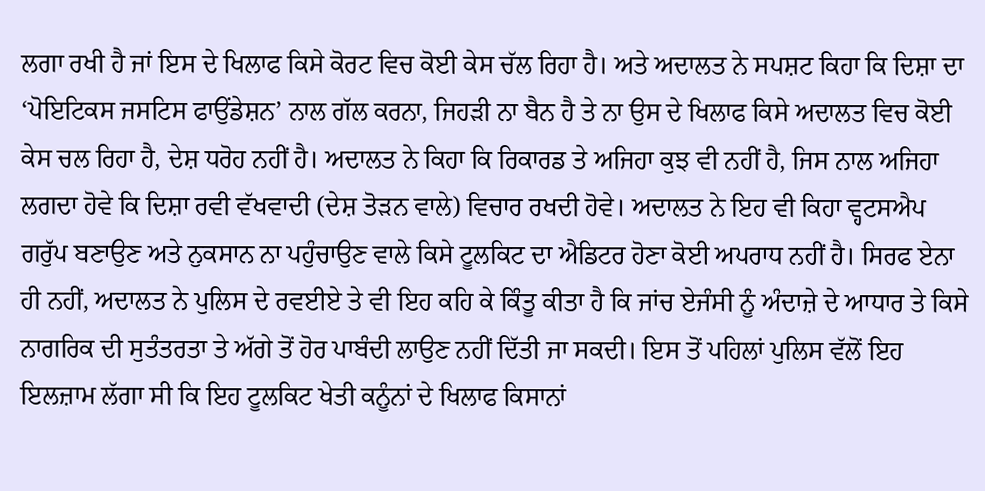ਲਗਾ ਰਖੀ ਹੈ ਜਾਂ ਇਸ ਦੇ ਖਿਲਾਫ ਕਿਸੇ ਕੋਰਟ ਵਿਚ ਕੋਈ ਕੇਸ ਚੱਲ ਰਿਹਾ ਹੈ। ਅਤੇ ਅਦਾਲਤ ਨੇ ਸਪਸ਼ਟ ਕਿਹਾ ਕਿ ਦਿਸ਼ਾ ਦਾ ‘ਪੋਇਟਿਕਸ ਜਸਟਿਸ ਫਾਉਂਡੇਸ਼ਨ’ ਨਾਲ ਗੱਲ ਕਰਨਾ, ਜਿਹੜੀ ਨਾ ਬੈਨ ਹੈ ਤੇ ਨਾ ਉਸ ਦੇ ਖਿਲਾਫ ਕਿਸੇ ਅਦਾਲਤ ਵਿਚ ਕੋਈ ਕੇਸ ਚਲ ਰਿਹਾ ਹੈ, ਦੇਸ਼ ਧਰੋਹ ਨਹੀਂ ਹੈ। ਅਦਾਲਤ ਨੇ ਕਿਹਾ ਕਿ ਰਿਕਾਰਡ ਤੇ ਅਜਿਹਾ ਕੁਝ ਵੀ ਨਹੀਂ ਹੈ, ਜਿਸ ਨਾਲ ਅਜਿਹਾ ਲਗਦਾ ਹੋਵੇ ਕਿ ਦਿਸ਼ਾ ਰਵੀ ਵੱਖਵਾਦੀ (ਦੇਸ਼ ਤੋੜਨ ਵਾਲੇ) ਵਿਚਾਰ ਰਖਦੀ ਹੋਵੇ। ਅਦਾਲਤ ਨੇ ਇਹ ਵੀ ਕਿਹਾ ਵ੍ਹਟਸਐਪ ਗਰੁੱਪ ਬਣਾਉਣ ਅਤੇ ਨੁਕਸਾਨ ਨਾ ਪਹੁੰਚਾਉਣ ਵਾਲੇ ਕਿਸੇ ਟੂਲਕਿਟ ਦਾ ਐਡਿਟਰ ਹੋਣਾ ਕੋਈ ਅਪਰਾਧ ਨਹੀਂ ਹੈ। ਸਿਰਫ ਏਨਾ ਹੀ ਨਹੀਂ, ਅਦਾਲਤ ਨੇ ਪੁਲਿਸ ਦੇ ਰਵਈਏ ਤੇ ਵੀ ਇਹ ਕਹਿ ਕੇ ਕਿੰਤੂ ਕੀਤਾ ਹੈ ਕਿ ਜਾਂਚ ਏਜੰਸੀ ਨੂੰ ਅੰਦਾਜ਼ੇ ਦੇ ਆਧਾਰ ਤੇ ਕਿਸੇ ਨਾਗਰਿਕ ਦੀ ਸੁਤੰਤਰਤਾ ਤੇ ਅੱਗੇ ਤੋਂ ਹੋਰ ਪਾਬੰਦੀ ਲਾਉਣ ਨਹੀਂ ਦਿੱਤੀ ਜਾ ਸਕਦੀ। ਇਸ ਤੋਂ ਪਹਿਲਾਂ ਪੁਲਿਸ ਵੱਲੋਂ ਇਹ ਇਲਜ਼ਾਮ ਲੱਗਾ ਸੀ ਕਿ ਇਹ ਟੂਲਕਿਟ ਖੇਤੀ ਕਨੂੰਨਾਂ ਦੇ ਖਿਲਾਫ ਕਿਸਾਨਾਂ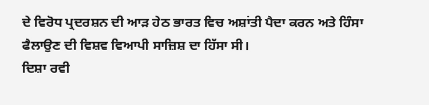ਦੇ ਵਿਰੋਧ ਪ੍ਰਦਰਸ਼ਨ ਦੀ ਆੜ ਹੇਠ ਭਾਰਤ ਵਿਚ ਅਸ਼ਾਂਤੀ ਪੈਦਾ ਕਰਨ ਅਤੇ ਹਿੰਸਾ ਫੈਲਾਉਣ ਦੀ ਵਿਸ਼ਵ ਵਿਆਪੀ ਸਾਜ਼ਿਸ਼ ਦਾ ਹਿੱਸਾ ਸੀ।
ਦਿਸ਼ਾ ਰਵੀ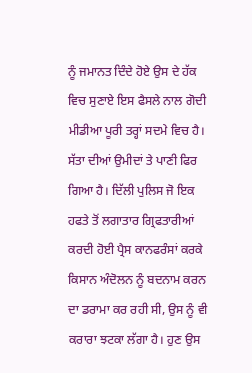ਨੂੰ ਜਮਾਨਤ ਦਿੰਦੇ ਹੋਏ ਉਸ ਦੇ ਹੱਕ ਵਿਚ ਸੁਣਾਏ ਇਸ ਫੈਸਲੇ ਨਾਲ ਗੋਦੀ ਮੀਡੀਆ ਪੂਰੀ ਤਰ੍ਹਾਂ ਸਦਮੇ ਵਿਚ ਹੈ। ਸੱਤਾ ਦੀਆਂ ਉਮੀਦਾਂ ਤੇ ਪਾਣੀ ਫਿਰ ਗਿਆ ਹੈ। ਦਿੱਲੀ ਪੁਲਿਸ ਜੋ ਇਕ ਹਫਤੇ ਤੋਂ ਲਗਾਤਾਰ ਗ੍ਰਿਫਤਾਰੀਆਂ ਕਰਦੀ ਹੋਈ ਪ੍ਰੈਸ ਕਾਨਫਰੰਸਾਂ ਕਰਕੇ ਕਿਸਾਨ ਅੰਦੋਲਨ ਨੂੰ ਬਦਨਾਮ ਕਰਨ ਦਾ ਡਰਾਮਾ ਕਰ ਰਹੀ ਸੀ, ਉਸ ਨੂੰ ਵੀ ਕਰਾਰਾ ਝਟਕਾ ਲੱਗਾ ਹੈ। ਹੁਣ ਉਸ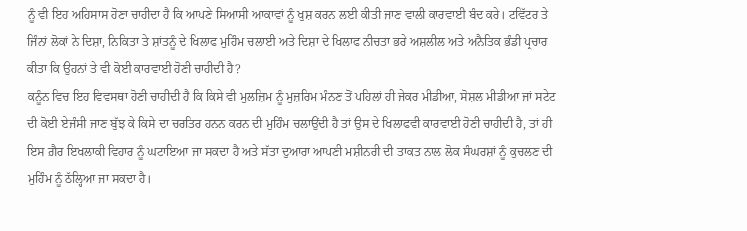ਨੂੰ ਵੀ ਇਹ ਅਹਿਸਾਸ ਹੋਣਾ ਚਾਹੀਦਾ ਹੈ ਕਿ ਆਪਣੇ ਸਿਆਸੀ ਆਕਾਵਾਂ ਨੂੰ ਖੁਸ਼ ਕਰਨ ਲਈ ਕੀਤੀ ਜਾਣ ਵਾਲੀ ਕਾਰਵਾਈ ਬੰਦ ਕਰੇ। ਟਵਿੱਟਰ ਤੇ ਜਿੰਨਾਂ ਲੋਕਾਂ ਨੇ ਦਿਸ਼ਾ, ਨਿਕਿਤਾ ਤੇ ਸ਼ਾਂਤਨੂੰ ਦੇ ਖਿਲਾਫ ਮੁਹਿੰਮ ਚਲਾਈ ਅਤੇ ਦਿਸ਼ਾ ਦੇ ਖਿਲਾਫ ਨੀਚਤਾ ਭਰੇ ਅਸ਼ਲੀਲ ਅਤੇ ਅਨੈਤਿਕ ਭੰਡੀ ਪ੍ਰਚਾਰ ਕੀਤਾ ਕਿ ਉਹਨਾਂ ਤੇ ਵੀ ਕੋਈ ਕਾਰਵਾਈ ਹੋਣੀ ਚਾਹੀਦੀ ਹੈ?
ਕਨੂੰਨ ਵਿਚ ਇਹ ਵਿਵਸਥਾ ਹੋਣੀ ਚਾਹੀਦੀ ਹੈ ਕਿ ਕਿਸੇ ਵੀ ਮੁਲਜ਼ਿਮ ਨੂੰ ਮੁਜ਼ਰਿਮ ਮੰਨਣ ਤੋਂ ਪਹਿਲਾਂ ਹੀ ਜੇਕਰ ਮੀਡੀਆ, ਸੋਸ਼ਲ ਮੀਡੀਆ ਜਾਂ ਸਟੇਟ ਦੀ ਕੋਈ ਏਜੰਸੀ ਜਾਣ ਬੁੱਝ ਕੇ ਕਿਸੇ ਦਾ ਚਰਤਿਰ ਹਨਨ ਕਰਨ ਦੀ ਮੁਹਿੰਮ ਚਲਾਉਂਦੀ ਹੈ ਤਾਂ ਉਸ ਦੇ ਖਿਲਾਫਵੀ ਕਾਰਵਾਈ ਹੋਣੀ ਚਾਹੀਦੀ ਹੈ, ਤਾਂ ਹੀ ਇਸ ਗ਼ੈਰ ਇਖਲਾਕੀ ਵਿਹਾਰ ਨੂੰ ਘਟਾਇਆ ਜਾ ਸਕਦਾ ਹੈ ਅਤੇ ਸੱਤਾ ਦੁਆਰਾ ਆਪਣੀ ਮਸ਼ੀਨਰੀ ਦੀ ਤਾਕਤ ਨਾਲ ਲੋਕ ਸੰਘਰਸ਼ਾਂ ਨੂੰ ਕੁਚਲਣ ਦੀ ਮੁਹਿੰਮ ਨੂੰ ਠੱਲ੍ਹਿਆ ਜਾ ਸਕਦਾ ਹੈ।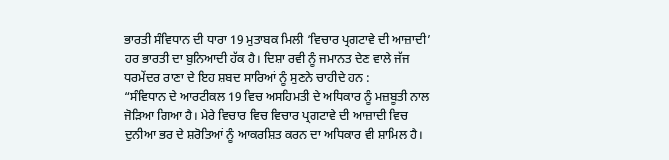ਭਾਰਤੀ ਸੰਵਿਧਾਨ ਦੀ ਧਾਰਾ 19 ਮੁਤਾਬਕ ਮਿਲੀ ‘ਵਿਚਾਰ ਪ੍ਰਗਟਾਵੇ ਦੀ ਆਜ਼ਾਦੀ’ ਹਰ ਭਾਰਤੀ ਦਾ ਬੁਨਿਆਦੀ ਹੱਕ ਹੈ। ਦਿਸ਼ਾ ਰਵੀ ਨੂੰ ਜਮਾਨਤ ਦੇਣ ਵਾਲੇ ਜੱਜ ਧਰਮੇਂਦਰ ਰਾਣਾ ਦੇ ਇਹ ਸ਼ਬਦ ਸਾਰਿਆਂ ਨੂੰ ਸੁਣਨੇ ਚਾਹੀਦੇ ਹਨ :
“ਸੰਵਿਧਾਨ ਦੇ ਆਰਟੀਕਲ 19 ਵਿਚ ਅਸਹਿਮਤੀ ਦੇ ਅਧਿਕਾਰ ਨੂੰ ਮਜ਼ਬੂਤੀ ਨਾਲ ਜੋੜਿਆ ਗਿਆ ਹੈ। ਮੇਰੇ ਵਿਚਾਰ ਵਿਚ ਵਿਚਾਰ ਪ੍ਰਗਟਾਵੇ ਦੀ ਆਜ਼ਾਦੀ ਵਿਚ ਦੁਨੀਆ ਭਰ ਦੇ ਸ਼ਰੋਤਿਆਂ ਨੂੰ ਆਕਰਸ਼ਿਤ ਕਰਨ ਦਾ ਅਧਿਕਾਰ ਵੀ ਸ਼ਾਮਿਲ ਹੈ।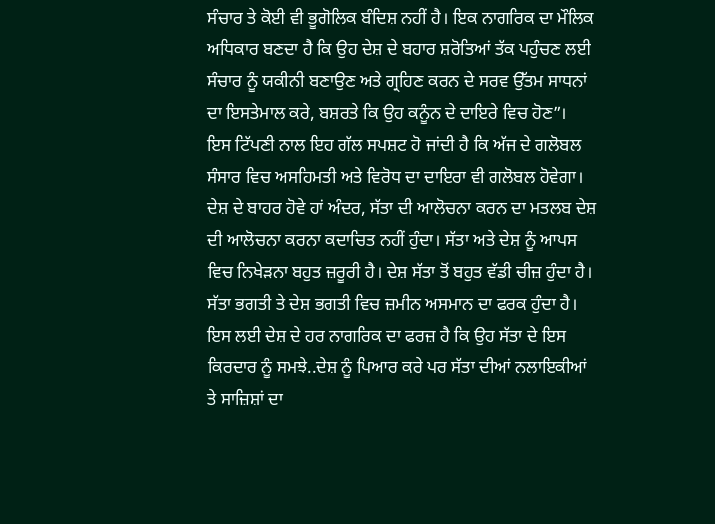ਸੰਚਾਰ ਤੇ ਕੋਈ ਵੀ ਭੂਗੋਲਿਕ ਬੰਦਿਸ਼ ਨਹੀਂ ਹੈ। ਇਕ ਨਾਗਰਿਕ ਦਾ ਮੌਲਿਕ ਅਧਿਕਾਰ ਬਣਦਾ ਹੈ ਕਿ ਉਹ ਦੇਸ਼ ਦੇ ਬਹਾਰ ਸ਼ਰੋਤਿਆਂ ਤੱਕ ਪਹੁੰਚਣ ਲਈ ਸੰਚਾਰ ਨੂੰ ਯਕੀਨੀ ਬਣਾਉਣ ਅਤੇ ਗ੍ਰਹਿਣ ਕਰਨ ਦੇ ਸਰਵ ਉੱਤਮ ਸਾਧਨਾਂ ਦਾ ਇਸਤੇਮਾਲ ਕਰੇ, ਬਸ਼ਰਤੇ ਕਿ ਉਹ ਕਨੂੰਨ ਦੇ ਦਾਇਰੇ ਵਿਚ ਹੋਣ”।
ਇਸ ਟਿੱਪਣੀ ਨਾਲ ਇਹ ਗੱਲ ਸਪਸ਼ਟ ਹੋ ਜਾਂਦੀ ਹੈ ਕਿ ਅੱਜ ਦੇ ਗਲੋਬਲ ਸੰਸਾਰ ਵਿਚ ਅਸਹਿਮਤੀ ਅਤੇ ਵਿਰੋਧ ਦਾ ਦਾਇਰਾ ਵੀ ਗਲੋਬਲ ਹੋਵੇਗਾ। ਦੇਸ਼ ਦੇ ਬਾਹਰ ਹੋਵੇ ਹਾਂ ਅੰਦਰ, ਸੱਤਾ ਦੀ ਆਲੋਚਨਾ ਕਰਨ ਦਾ ਮਤਲਬ ਦੇਸ਼ ਦੀ ਆਲੋਚਨਾ ਕਰਨਾ ਕਦਾਚਿਤ ਨਹੀਂ ਹੁੰਦਾ। ਸੱਤਾ ਅਤੇ ਦੇਸ਼ ਨੂੰ ਆਪਸ ਵਿਚ ਨਿਖੇੜਨਾ ਬਹੁਤ ਜ਼ਰੂਰੀ ਹੈ। ਦੇਸ਼ ਸੱਤਾ ਤੋਂ ਬਹੁਤ ਵੱਡੀ ਚੀਜ਼ ਹੁੰਦਾ ਹੈ। ਸੱਤਾ ਭਗਤੀ ਤੇ ਦੇਸ਼ ਭਗਤੀ ਵਿਚ ਜ਼ਮੀਨ ਅਸਮਾਨ ਦਾ ਫਰਕ ਹੁੰਦਾ ਹੈ। ਇਸ ਲਈ ਦੇਸ਼ ਦੇ ਹਰ ਨਾਗਰਿਕ ਦਾ ਫਰਜ਼ ਹੈ ਕਿ ਉਹ ਸੱਤਾ ਦੇ ਇਸ ਕਿਰਦਾਰ ਨੂੰ ਸਮਝੇ..ਦੇਸ਼ ਨੂੰ ਪਿਆਰ ਕਰੇ ਪਰ ਸੱਤਾ ਦੀਆਂ ਨਲਾਇਕੀਆਂ ਤੇ ਸਾਜ਼ਿਸ਼ਾਂ ਦਾ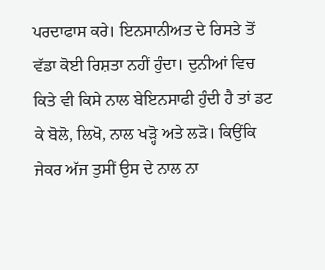ਪਰਦਾਫਾਸ ਕਰੇ। ਇਨਸਾਨੀਅਤ ਦੇ ਰਿਸਤੇ ਤੋਂ ਵੱਡਾ ਕੋਈ ਰਿਸ਼ਤਾ ਨਹੀਂ ਹੁੰਦਾ। ਦੁਨੀਆਂ ਵਿਚ ਕਿਤੇ ਵੀ ਕਿਸੇ ਨਾਲ ਬੇਇਨਸਾਫੀ ਹੁੰਦੀ ਹੈ ਤਾਂ ਡਟ ਕੇ ਬੋਲੋ, ਲਿਖੋ, ਨਾਲ ਖੜ੍ਹੋ ਅਤੇ ਲੜੋ। ਕਿਉਂਕਿ ਜੇਕਰ ਅੱਜ ਤੁਸੀਂ ਉਸ ਦੇ ਨਾਲ ਨਾ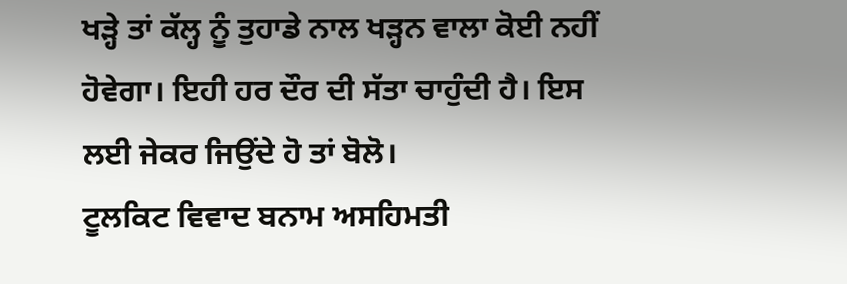ਖੜ੍ਹੇ ਤਾਂ ਕੱਲ੍ਹ ਨੂੰ ਤੁਹਾਡੇ ਨਾਲ ਖੜ੍ਹਨ ਵਾਲਾ ਕੋਈ ਨਹੀਂ ਹੋਵੇਗਾ। ਇਹੀ ਹਰ ਦੌਰ ਦੀ ਸੱਤਾ ਚਾਹੁੰਦੀ ਹੈ। ਇਸ ਲਈ ਜੇਕਰ ਜਿਉਂਦੇ ਹੋ ਤਾਂ ਬੋਲੋ।
ਟੂਲਕਿਟ ਵਿਵਾਦ ਬਨਾਮ ਅਸਹਿਮਤੀ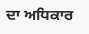ਦਾ ਅਧਿਕਾਰ